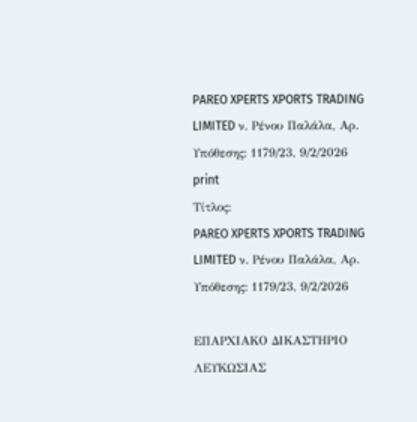PAREO XPERTS XPORTS TRADING LIMITED ν. Ρένου Παλάλα, Αρ. Υπόθεσης: 1179/23, 9/2/2026
print
Τίτλος:
PAREO XPERTS XPORTS TRADING LIMITED ν. Ρένου Παλάλα, Αρ. Υπόθεσης: 1179/23, 9/2/2026

ΕΠΑΡΧΙΑΚΟ ΔΙΚΑΣΤΗΡΙΟ ΛΕΥΚΩΣΙΑΣ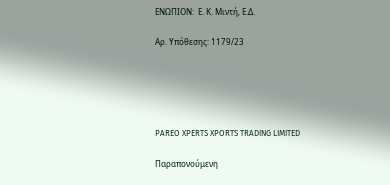ΕΝΩΠΙΟΝ:  Ε. Κ. Μιντή, Ε.Δ.

Αρ. Υπόθεσης: 1179/23





PAREO XPERTS XPORTS TRADING LIMITED

Παραπονούμενη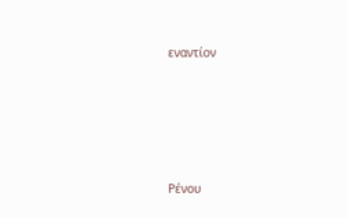εναντίον





Ρένου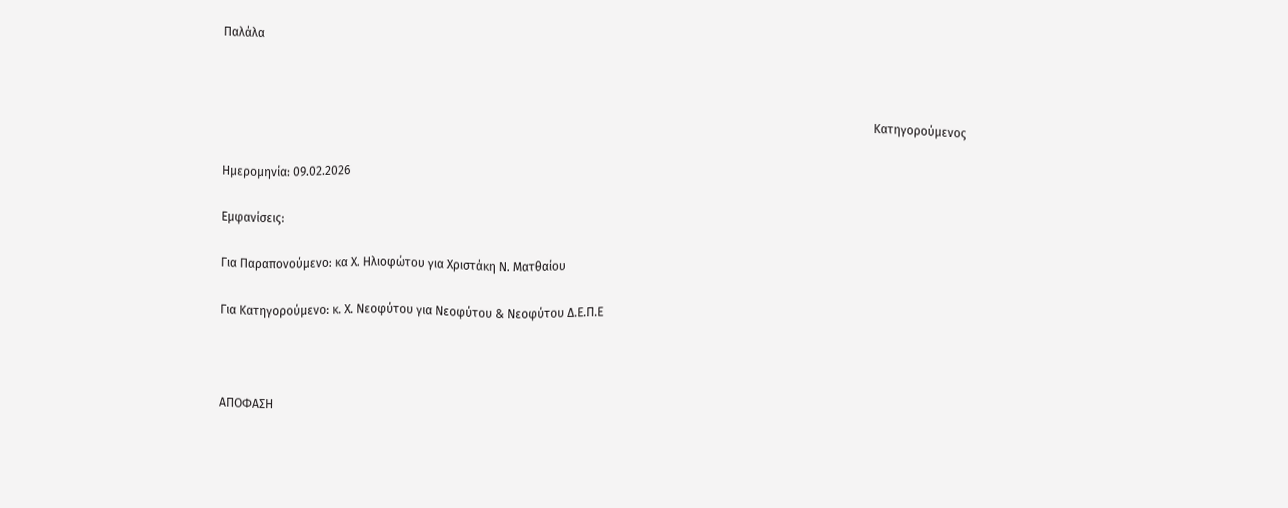Παλάλα



                                                                                                                                                                                                                         Κατηγορούμενος

Ημερομηνία: 09.02.2026

Εμφανίσεις:

Για Παραπονούμενο: κα Χ. Ηλιοφώτου για Χριστάκη Ν. Ματθαίου

Για Κατηγορούμενο: κ. Χ. Νεοφύτου για Νεοφύτου & Νεοφύτου Δ.Ε.Π.Ε



ΑΠΟΦΑΣΗ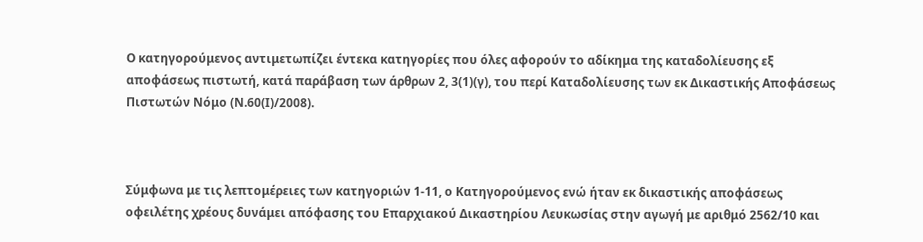Ο κατηγορούμενος αντιμετωπίζει έντεκα κατηγορίες που όλες αφορούν το αδίκημα της καταδολίευσης εξ αποφάσεως πιστωτή, κατά παράβαση των άρθρων 2, 3(1)(γ), του περί Καταδολίευσης των εκ Δικαστικής Αποφάσεως Πιστωτών Νόμο (Ν.60(Ι)/2008).



Σύμφωνα με τις λεπτομέρειες των κατηγοριών 1-11, ο Κατηγορούμενος ενώ ήταν εκ δικαστικής αποφάσεως οφειλέτης χρέους δυνάμει απόφασης του Επαρχιακού Δικαστηρίου Λευκωσίας στην αγωγή με αριθμό 2562/10 και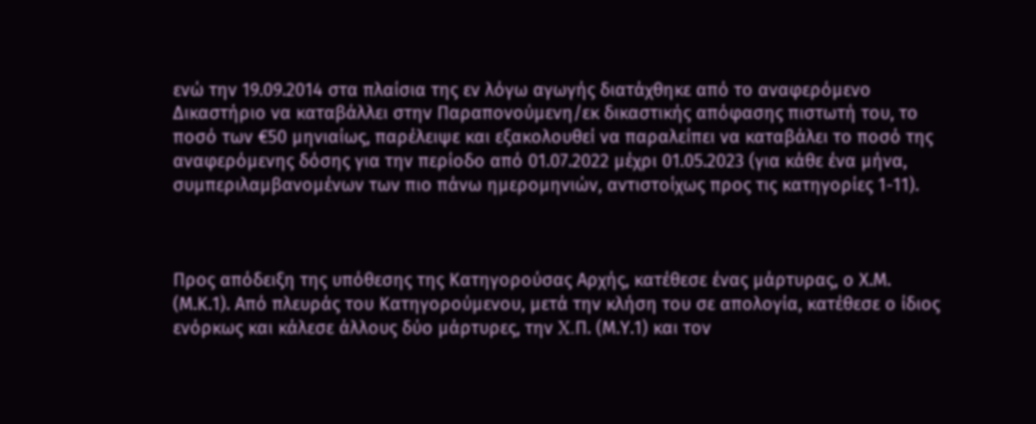ενώ την 19.09.2014 στα πλαίσια της εν λόγω αγωγής διατάχθηκε από το αναφερόμενο Δικαστήριο να καταβάλλει στην Παραπονούμενη/εκ δικαστικής απόφασης πιστωτή του, το ποσό των €50 μηνιαίως, παρέλειψε και εξακολουθεί να παραλείπει να καταβάλει το ποσό της αναφερόμενης δόσης για την περίοδο από 01.07.2022 μέχρι 01.05.2023 (για κάθε ένα μήνα, συμπεριλαμβανομένων των πιο πάνω ημερομηνιών, αντιστοίχως προς τις κατηγορίες 1-11).



Προς απόδειξη της υπόθεσης της Κατηγορούσας Αρχής, κατέθεσε ένας μάρτυρας, ο Χ.Μ. (Μ.Κ.1). Από πλευράς του Κατηγορούμενου, μετά την κλήση του σε απολογία, κατέθεσε ο ίδιος ενόρκως και κάλεσε άλλους δύο μάρτυρες, την X.Π. (Μ.Υ.1) και τον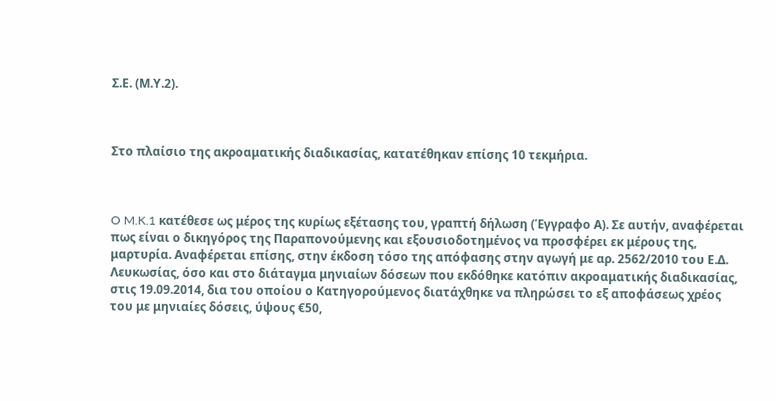Σ.Ε. (Μ.Υ.2).



Στο πλαίσιο της ακροαματικής διαδικασίας, κατατέθηκαν επίσης 10 τεκμήρια.



O M.K.1 κατέθεσε ως μέρος της κυρίως εξέτασης του, γραπτή δήλωση (Έγγραφο Α). Σε αυτήν, αναφέρεται πως είναι ο δικηγόρος της Παραπονούμενης και εξουσιοδοτημένος να προσφέρει εκ μέρους της, μαρτυρία. Αναφέρεται επίσης, στην έκδοση τόσο της απόφασης στην αγωγή με αρ. 2562/2010 του Ε.Δ. Λευκωσίας, όσο και στο διάταγμα μηνιαίων δόσεων που εκδόθηκε κατόπιν ακροαματικής διαδικασίας, στις 19.09.2014, δια του οποίου ο Κατηγορούμενος διατάχθηκε να πληρώσει το εξ αποφάσεως χρέος του με μηνιαίες δόσεις, ύψους €50,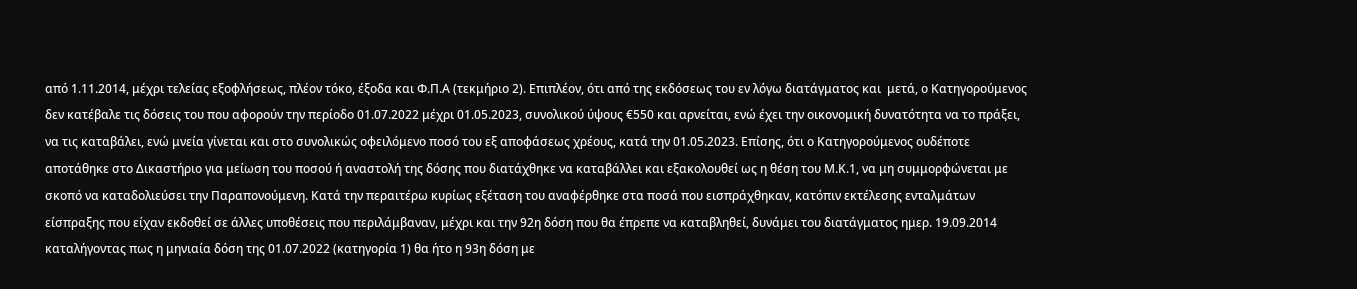από 1.11.2014, μέχρι τελείας εξοφλήσεως, πλέον τόκο, έξοδα και Φ.Π.Α (τεκμήριο 2). Επιπλέον, ότι από της εκδόσεως του εν λόγω διατάγματος και  μετά, ο Κατηγορούμενος δεν κατέβαλε τις δόσεις του που αφορούν την περίοδο 01.07.2022 μέχρι 01.05.2023, συνολικού ύψους €550 και αρνείται, ενώ έχει την οικονομική δυνατότητα να το πράξει, να τις καταβάλει, ενώ μνεία γίνεται και στο συνολικώς οφειλόμενο ποσό του εξ αποφάσεως χρέους, κατά την 01.05.2023. Επίσης, ότι ο Κατηγορούμενος ουδέποτε αποτάθηκε στο Δικαστήριο για μείωση του ποσού ή αναστολή της δόσης που διατάχθηκε να καταβάλλει και εξακολουθεί ως η θέση του Μ.Κ.1, να μη συμμορφώνεται με σκοπό να καταδολιεύσει την Παραπονούμενη. Κατά την περαιτέρω κυρίως εξέταση του αναφέρθηκε στα ποσά που εισπράχθηκαν, κατόπιν εκτέλεσης ενταλμάτων είσπραξης που είχαν εκδοθεί σε άλλες υποθέσεις που περιλάμβαναν, μέχρι και την 92η δόση που θα έπρεπε να καταβληθεί, δυνάμει του διατάγματος ημερ. 19.09.2014 καταλήγοντας πως η μηνιαία δόση της 01.07.2022 (κατηγορία 1) θα ήτο η 93η δόση με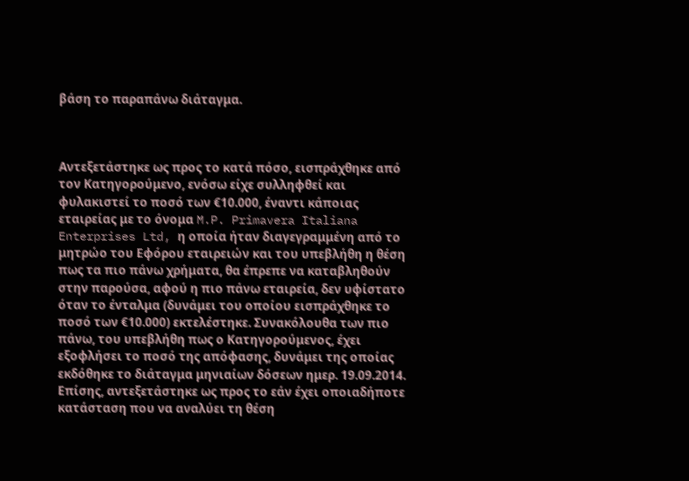βάση το παραπάνω διάταγμα.



Αντεξετάστηκε ως προς το κατά πόσο, εισπράχθηκε από τον Κατηγορούμενο, ενόσω είχε συλληφθεί και φυλακιστεί το ποσό των €10.000, έναντι κάποιας εταιρείας με το όνομα M.P. Primavera Italiana Enterprises Ltd, η οποία ήταν διαγεγραμμένη από το μητρώο του Εφόρου εταιρειών και του υπεβλήθη η θέση πως τα πιο πάνω χρήματα, θα έπρεπε να καταβληθούν στην παρούσα, αφού η πιο πάνω εταιρεία, δεν υφίστατο όταν το ένταλμα (δυνάμει του οποίου εισπράχθηκε το ποσό των €10.000) εκτελέστηκε. Συνακόλουθα των πιο πάνω, του υπεβλήθη πως ο Κατηγορούμενος, έχει εξοφλήσει το ποσό της απόφασης, δυνάμει της οποίας εκδόθηκε το διάταγμα μηνιαίων δόσεων ημερ. 19.09.2014. Επίσης, αντεξετάστηκε ως προς το εάν έχει οποιαδήποτε κατάσταση που να αναλύει τη θέση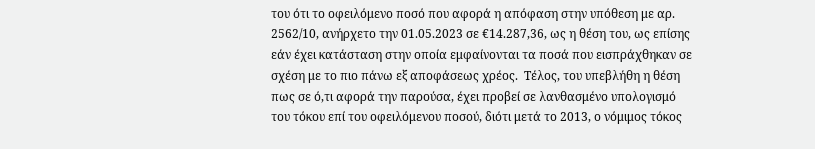του ότι το οφειλόμενο ποσό που αφορά η απόφαση στην υπόθεση με αρ. 2562/10, ανήρχετο την 01.05.2023 σε €14.287,36, ως η θέση του, ως επίσης εάν έχει κατάσταση στην οποία εμφαίνονται τα ποσά που εισπράχθηκαν σε σχέση με το πιο πάνω εξ αποφάσεως χρέος.  Τέλος, του υπεβλήθη η θέση πως σε ό,τι αφορά την παρούσα, έχει προβεί σε λανθασμένο υπολογισμό του τόκου επί του οφειλόμενου ποσού, διότι μετά το 2013, ο νόμιμος τόκος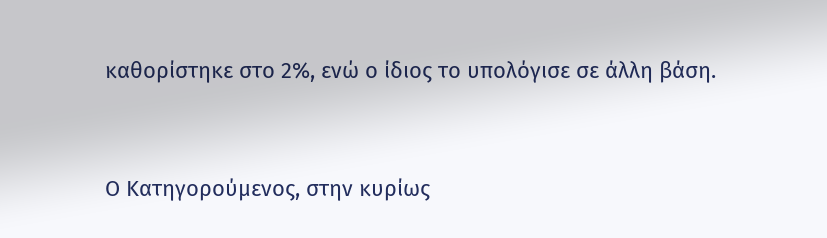καθορίστηκε στο 2%, ενώ ο ίδιος το υπολόγισε σε άλλη βάση.



Ο Κατηγορούμενος, στην κυρίως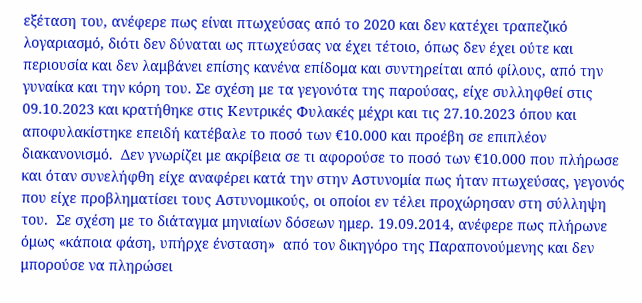εξέταση του, ανέφερε πως είναι πτωχεύσας από το 2020 και δεν κατέχει τραπεζικό λογαριασμό, διότι δεν δύναται ως πτωχεύσας να έχει τέτοιο, όπως δεν έχει ούτε και περιουσία και δεν λαμβάνει επίσης κανένα επίδομα και συντηρείται από φίλους, από την γυναίκα και την κόρη του. Σε σχέση με τα γεγονότα της παρούσας, είχε συλληφθεί στις 09.10.2023 και κρατήθηκε στις Κεντρικές Φυλακές μέχρι και τις 27.10.2023 όπου και αποφυλακίστηκε επειδή κατέβαλε το ποσό των €10.000 και προέβη σε επιπλέον διακανονισμό.  Δεν γνωρίζει με ακρίβεια σε τι αφορούσε το ποσό των €10.000 που πλήρωσε και όταν συνελήφθη είχε αναφέρει κατά την στην Αστυνομία πως ήταν πτωχεύσας, γεγονός που είχε προβληματίσει τους Αστυνομικούς, οι οποίοι εν τέλει προχώρησαν στη σύλληψη του.  Σε σχέση με το διάταγμα μηνιαίων δόσεων ημερ. 19.09.2014, ανέφερε πως πλήρωνε όμως «κάποια φάση, υπήρχε ένσταση»  από τον δικηγόρο της Παραπονούμενης και δεν μπορούσε να πληρώσει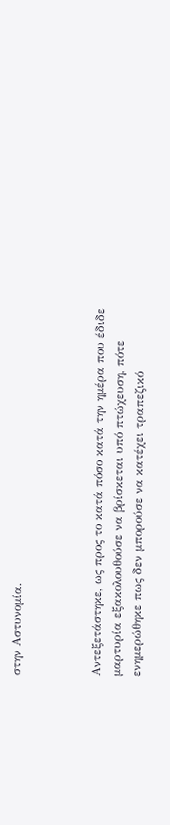στην Αστυνομία.



Αντεξετάστηκε, ως προς το κατά πόσο κατά την ημέρα που έδιδε μαρτυρία εξακολουθούσε να βρίσκεται υπό πτώχευση, πότε ενημερώθηκε πως δεν μπορούσε να κατέχει τραπεζικό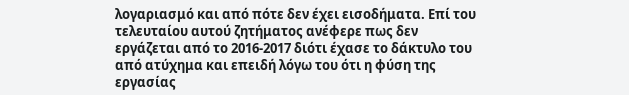λογαριασμό και από πότε δεν έχει εισοδήματα. Επί του τελευταίου αυτού ζητήματος ανέφερε πως δεν εργάζεται από το 2016-2017 διότι έχασε το δάκτυλο του από ατύχημα και επειδή λόγω του ότι η φύση της εργασίας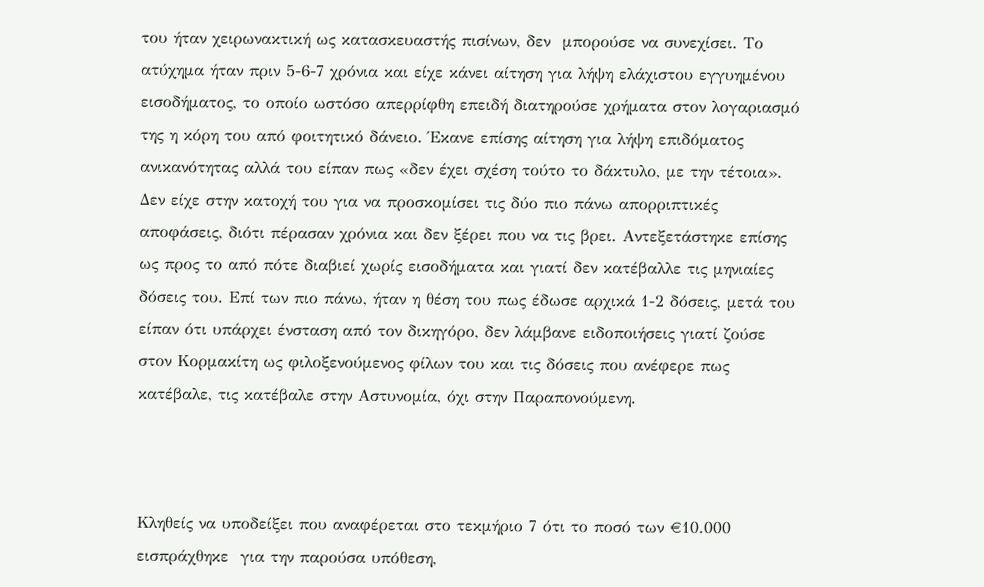του ήταν χειρωνακτική ως κατασκευαστής πισίνων, δεν  μπορούσε να συνεχίσει. Το ατύχημα ήταν πριν 5-6-7 χρόνια και είχε κάνει αίτηση για λήψη ελάχιστου εγγυημένου εισοδήματος, το οποίο ωστόσο απερρίφθη επειδή διατηρούσε χρήματα στον λογαριασμό της η κόρη του από φοιτητικό δάνειο. Έκανε επίσης αίτηση για λήψη επιδόματος ανικανότητας αλλά του είπαν πως «δεν έχει σχέση τούτο το δάκτυλο, με την τέτοια». Δεν είχε στην κατοχή του για να προσκομίσει τις δύο πιο πάνω απορριπτικές αποφάσεις, διότι πέρασαν χρόνια και δεν ξέρει που να τις βρει. Αντεξετάστηκε επίσης ως προς το από πότε διαβιεί χωρίς εισοδήματα και γιατί δεν κατέβαλλε τις μηνιαίες δόσεις του. Επί των πιο πάνω, ήταν η θέση του πως έδωσε αρχικά 1-2 δόσεις, μετά του είπαν ότι υπάρχει ένσταση από τον δικηγόρο, δεν λάμβανε ειδοποιήσεις γιατί ζούσε στον Κορμακίτη ως φιλοξενούμενος φίλων του και τις δόσεις που ανέφερε πως κατέβαλε, τις κατέβαλε στην Αστυνομία, όχι στην Παραπονούμενη.



Κληθείς να υποδείξει που αναφέρεται στο τεκμήριο 7 ότι το ποσό των €10.000 εισπράχθηκε  για την παρούσα υπόθεση,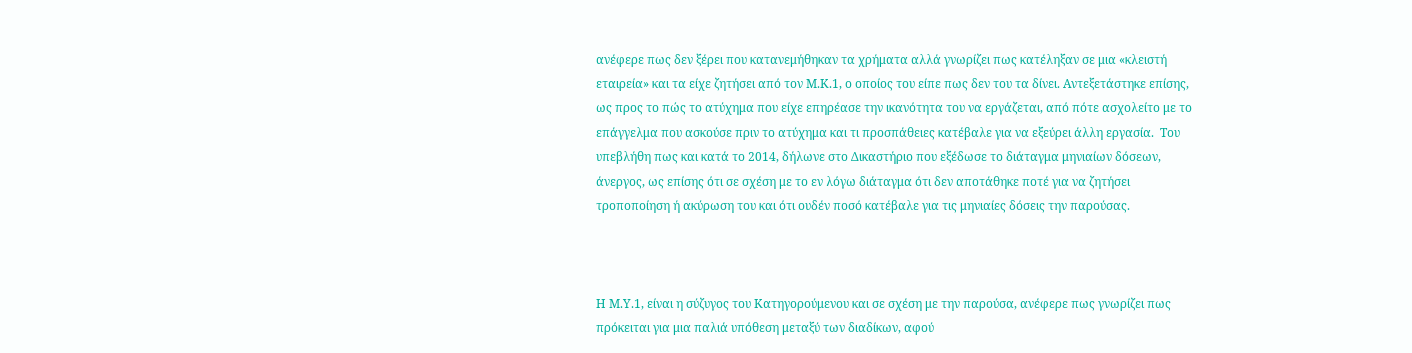ανέφερε πως δεν ξέρει που κατανεμήθηκαν τα χρήματα αλλά γνωρίζει πως κατέληξαν σε μια «κλειστή εταιρεία» και τα είχε ζητήσει από τον Μ.Κ.1, ο οποίος του είπε πως δεν του τα δίνει. Αντεξετάστηκε επίσης,  ως προς το πώς το ατύχημα που είχε επηρέασε την ικανότητα του να εργάζεται, από πότε ασχολείτο με το επάγγελμα που ασκούσε πριν το ατύχημα και τι προσπάθειες κατέβαλε για να εξεύρει άλλη εργασία.  Του υπεβλήθη πως και κατά το 2014, δήλωνε στο Δικαστήριο που εξέδωσε το διάταγμα μηνιαίων δόσεων, άνεργος, ως επίσης ότι σε σχέση με το εν λόγω διάταγμα ότι δεν αποτάθηκε ποτέ για να ζητήσει τροποποίηση ή ακύρωση του και ότι ουδέν ποσό κατέβαλε για τις μηνιαίες δόσεις την παρούσας.



Η Μ.Υ.1, είναι η σύζυγος του Κατηγορούμενου και σε σχέση με την παρούσα, ανέφερε πως γνωρίζει πως πρόκειται για μια παλιά υπόθεση μεταξύ των διαδίκων, αφού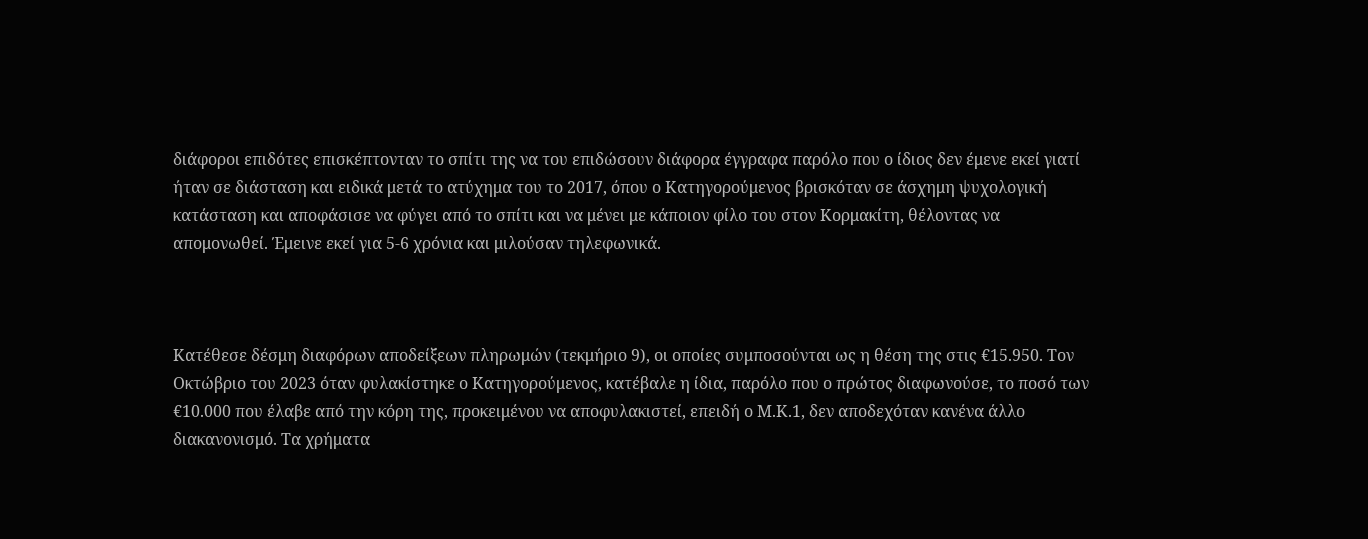διάφοροι επιδότες επισκέπτονταν το σπίτι της να του επιδώσουν διάφορα έγγραφα παρόλο που ο ίδιος δεν έμενε εκεί γιατί ήταν σε διάσταση και ειδικά μετά το ατύχημα του το 2017, όπου ο Κατηγορούμενος βρισκόταν σε άσχημη ψυχολογική κατάσταση και αποφάσισε να φύγει από το σπίτι και να μένει με κάποιον φίλο του στον Κορμακίτη, θέλοντας να απομονωθεί. Έμεινε εκεί για 5-6 χρόνια και μιλούσαν τηλεφωνικά.



Κατέθεσε δέσμη διαφόρων αποδείξεων πληρωμών (τεκμήριο 9), οι οποίες συμποσούνται ως η θέση της στις €15.950. Τον Οκτώβριο του 2023 όταν φυλακίστηκε ο Κατηγορούμενος, κατέβαλε η ίδια, παρόλο που ο πρώτος διαφωνούσε, το ποσό των €10.000 που έλαβε από την κόρη της, προκειμένου να αποφυλακιστεί, επειδή ο Μ.Κ.1, δεν αποδεχόταν κανένα άλλο διακανονισμό. Τα χρήματα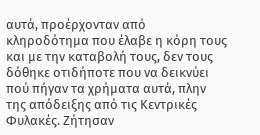αυτά, προέρχονταν από κληροδότημα που έλαβε η κόρη τους και με την καταβολή τους, δεν τους δόθηκε οτιδήποτε που να δεικνύει πού πήγαν τα χρήματα αυτά, πλην της απόδειξης από τις Κεντρικές Φυλακές. Ζήτησαν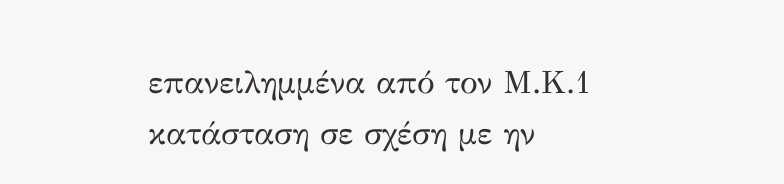επανειλημμένα από τον Μ.Κ.1 κατάσταση σε σχέση με ην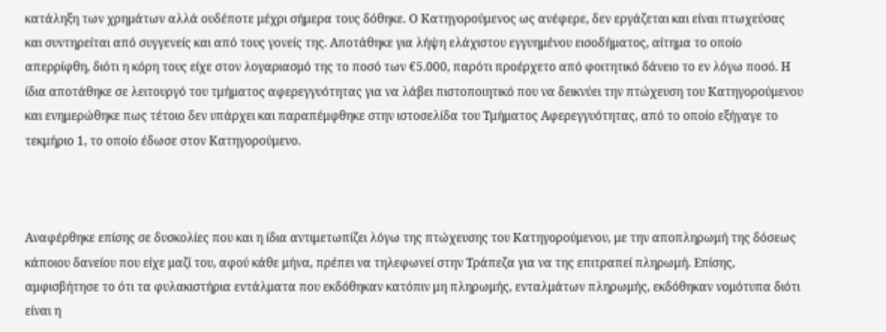κατάληξη των χρημάτων αλλά ουδέποτε μέχρι σήμερα τους δόθηκε. Ο Κατηγορούμενος ως ανέφερε, δεν εργάζεται και είναι πτωχεύσας και συντηρείται από συγγενείς και από τους γονείς της. Αποτάθηκε για λήψη ελάχιστου εγγυημένου εισοδήματος, αίτημα το οποίο απερρίφθη, διότι η κόρη τους είχε στον λογαριασμό της το ποσό των €5.000, παρότι προέρχετο από φοιτητικό δάνειο το εν λόγω ποσό. Η ίδια αποτάθηκε σε λειτουργό του τμήματος αφερεγγυότητας για να λάβει πιστοποιητικό που να δεικνύει την πτώχευση του Κατηγορούμενου και ενημερώθηκε πως τέτοιο δεν υπάρχει και παραπέμφθηκε στην ιστοσελίδα του Τμήματος Αφερεγγυότητας, από το οποίο εξήγαγε το τεκμήριο 1, το οποίο έδωσε στον Κατηγορούμενο.



Αναφέρθηκε επίσης σε δυσκολίες που και η ίδια αντιμετωπίζει λόγω της πτώχευσης του Κατηγορούμενου, με την αποπληρωμή της δόσεως κάποιου δανείου που είχε μαζί του, αφού κάθε μήνα, πρέπει να τηλεφωνεί στην Τράπεζα για να της επιτραπεί πληρωμή. Επίσης, αμφισβήτησε το ότι τα φυλακιστήρια εντάλματα που εκδόθηκαν κατόπιν μη πληρωμής, ενταλμάτων πληρωμής, εκδόθηκαν νομότυπα διότι είναι η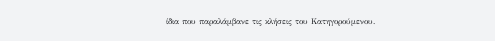ίδια που παραλάμβανε τις κλήσεις του Κατηγορούμενου.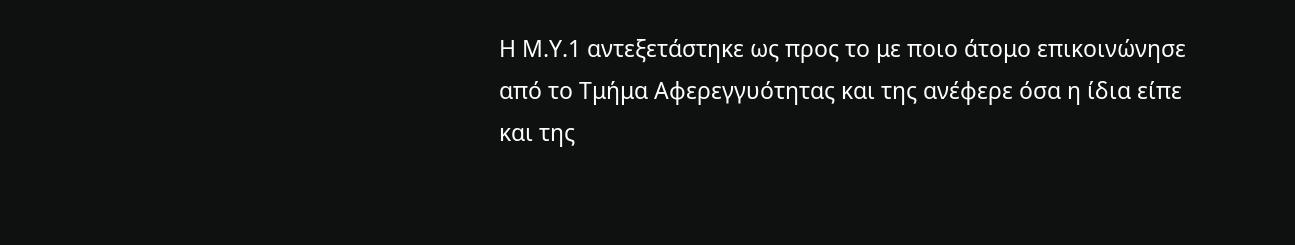Η Μ.Υ.1 αντεξετάστηκε ως προς το με ποιο άτομο επικοινώνησε από το Τμήμα Αφερεγγυότητας και της ανέφερε όσα η ίδια είπε και της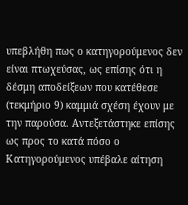υπεβλήθη πως ο κατηγορούμενος δεν είναι πτωχεύσας, ως επίσης ότι η δέσμη αποδείξεων που κατέθεσε (τεκμήριο 9) καμμιά σχέση έχουν με την παρούσα. Αντεξετάστηκε επίσης ως προς το κατά πόσο ο Κατηγορούμενος υπέβαλε αίτηση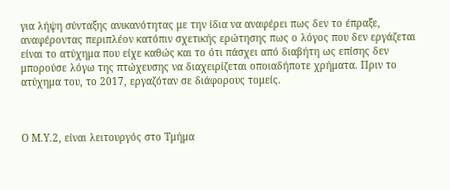για λήψη σύνταξης ανικανότητας με την ίδια να αναφέρει πως δεν το έπραξε, αναφέροντας περιπλέον κατόπιν σχετικής ερώτησης πως ο λόγος που δεν εργάζεται είναι το ατύχημα που είχε καθώς και το ότι πάσχει από διαβήτη ως επίσης δεν μπορούσε λόγω της πτώχευσης να διαχειρίζεται οποιαδήποτε χρήματα. Πριν το ατύχημα του, το 2017, εργαζόταν σε διάφορους τομείς.



Ο Μ.Υ.2, είναι λειτουργός στο Τμήμα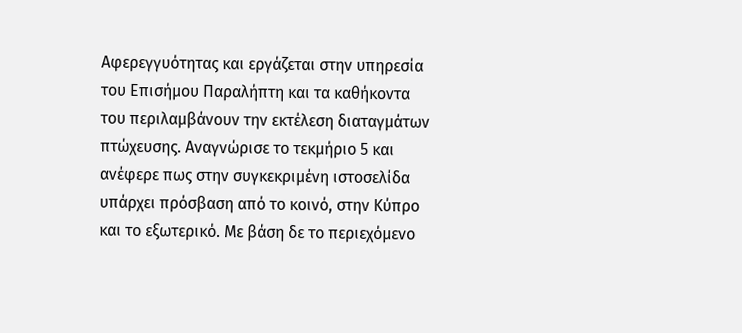Αφερεγγυότητας και εργάζεται στην υπηρεσία του Επισήμου Παραλήπτη και τα καθήκοντα του περιλαμβάνουν την εκτέλεση διαταγμάτων πτώχευσης. Αναγνώρισε το τεκμήριο 5 και ανέφερε πως στην συγκεκριμένη ιστοσελίδα υπάρχει πρόσβαση από το κοινό, στην Κύπρο και το εξωτερικό. Με βάση δε το περιεχόμενο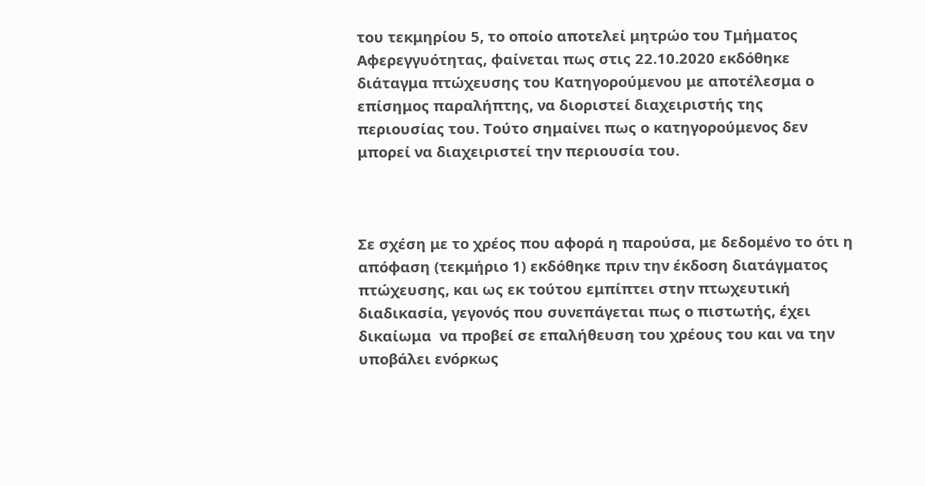του τεκμηρίου 5, το οποίο αποτελεί μητρώο του Τμήματος Αφερεγγυότητας, φαίνεται πως στις 22.10.2020 εκδόθηκε διάταγμα πτώχευσης του Κατηγορούμενου με αποτέλεσμα ο επίσημος παραλήπτης, να διοριστεί διαχειριστής της περιουσίας του. Τούτο σημαίνει πως ο κατηγορούμενος δεν μπορεί να διαχειριστεί την περιουσία του.



Σε σχέση με το χρέος που αφορά η παρούσα, με δεδομένο το ότι η απόφαση (τεκμήριο 1) εκδόθηκε πριν την έκδοση διατάγματος πτώχευσης, και ως εκ τούτου εμπίπτει στην πτωχευτική διαδικασία, γεγονός που συνεπάγεται πως ο πιστωτής, έχει δικαίωμα  να προβεί σε επαλήθευση του χρέους του και να την  υποβάλει ενόρκως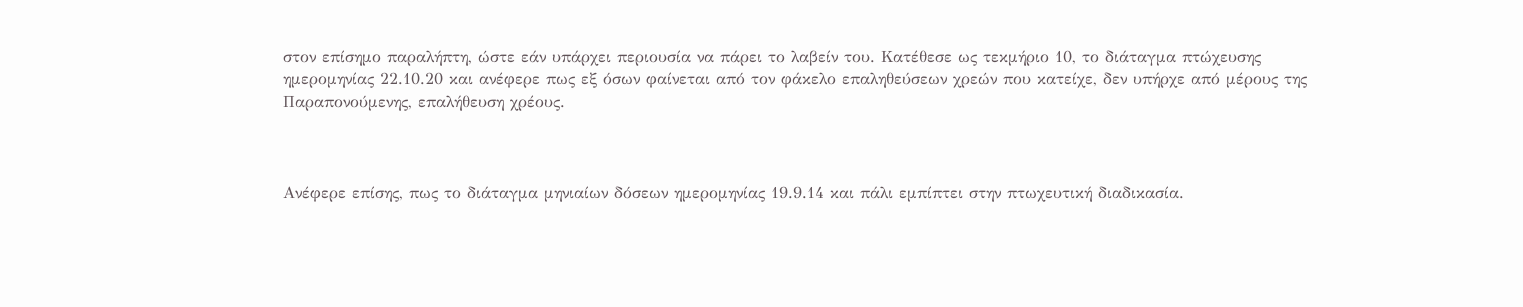στον επίσημο παραλήπτη, ώστε εάν υπάρχει περιουσία να πάρει το λαβείν του. Κατέθεσε ως τεκμήριο 10, το διάταγμα πτώχευσης ημερομηνίας 22.10.20 και ανέφερε πως εξ όσων φαίνεται από τον φάκελο επαληθεύσεων χρεών που κατείχε, δεν υπήρχε από μέρους της Παραπονούμενης, επαλήθευση χρέους.



Ανέφερε επίσης, πως το διάταγμα μηνιαίων δόσεων ημερομηνίας 19.9.14 και πάλι εμπίπτει στην πτωχευτική διαδικασία.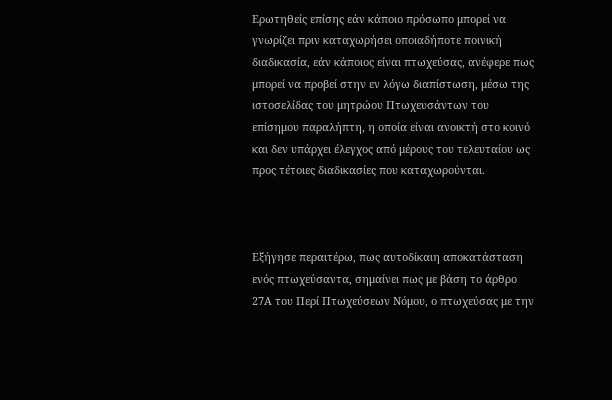Ερωτηθείς επίσης εάν κάποιο πρόσωπο μπορεί να γνωρίζει πριν καταχωρήσει οποιαδήποτε ποινική διαδικασία, εάν κάποιος είναι πτωχεύσας, ανέφερε πως μπορεί να προβεί στην εν λόγω διαπίστωση, μέσω της ιστοσελίδας του μητρώου Πτωχευσάντων του επίσημου παραλήπτη, η οποία είναι ανοικτή στο κοινό και δεν υπάρχει έλεγχος από μέρους του τελευταίου ως προς τέτοιες διαδικασίες που καταχωρούνται.



Εξήγησε περαιτέρω, πως αυτοδίκαιη αποκατάσταση ενός πτωχεύσαντα, σημαίνει πως με βάση το άρθρο 27Α του Περί Πτωχεύσεων Νόμου, ο πτωχεύσας με την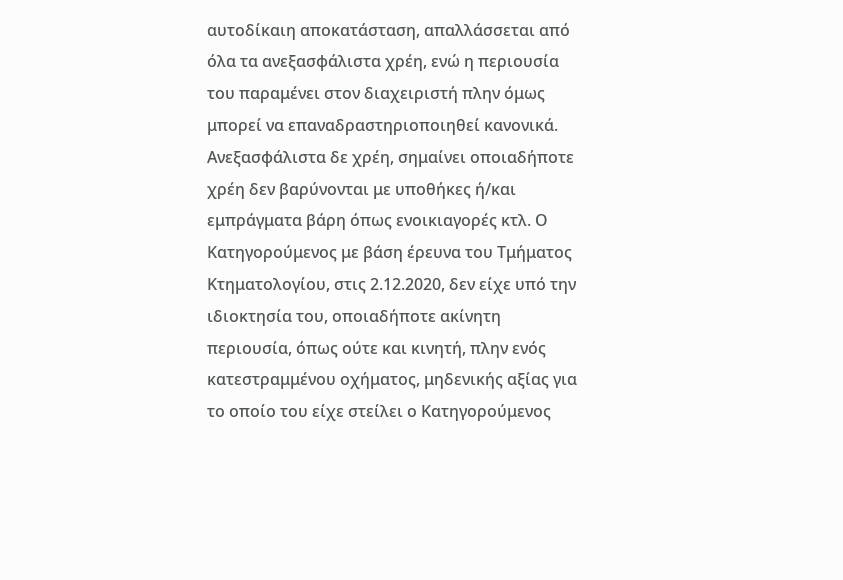αυτοδίκαιη αποκατάσταση, απαλλάσσεται από όλα τα ανεξασφάλιστα χρέη, ενώ η περιουσία του παραμένει στον διαχειριστή πλην όμως μπορεί να επαναδραστηριοποιηθεί κανονικά. Ανεξασφάλιστα δε χρέη, σημαίνει οποιαδήποτε χρέη δεν βαρύνονται με υποθήκες ή/και εμπράγματα βάρη όπως ενοικιαγορές κτλ. Ο Κατηγορούμενος με βάση έρευνα του Τμήματος Κτηματολογίου, στις 2.12.2020, δεν είχε υπό την ιδιοκτησία του, οποιαδήποτε ακίνητη περιουσία, όπως ούτε και κινητή, πλην ενός κατεστραμμένου οχήματος, μηδενικής αξίας για το οποίο του είχε στείλει ο Κατηγορούμενος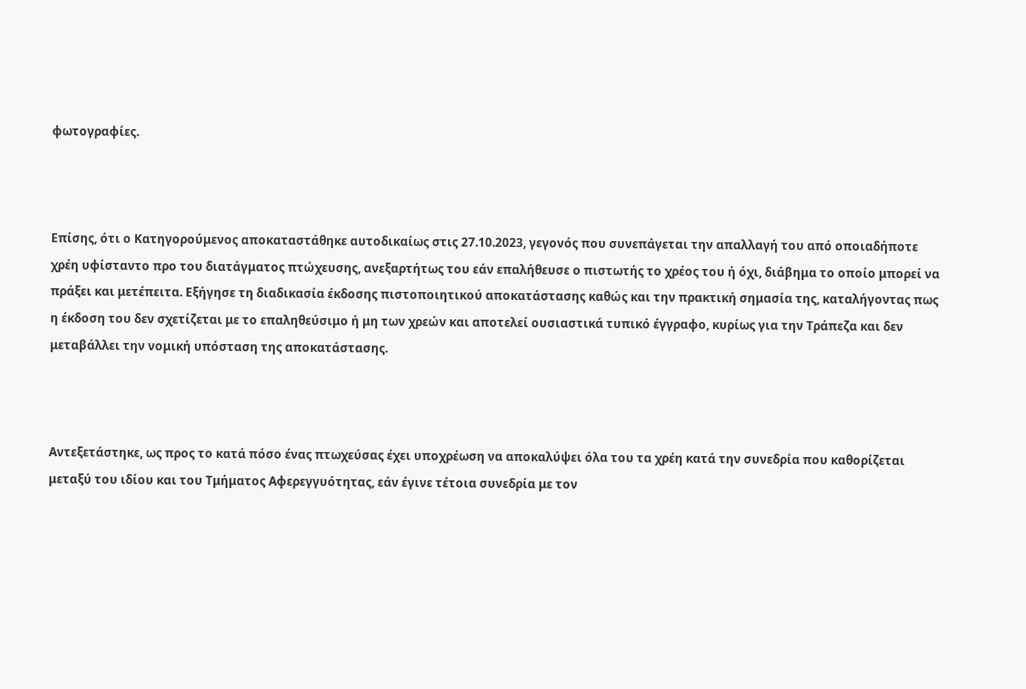φωτογραφίες.



Επίσης, ότι ο Κατηγορούμενος αποκαταστάθηκε αυτοδικαίως στις 27.10.2023, γεγονός που συνεπάγεται την απαλλαγή του από οποιαδήποτε χρέη υφίσταντο προ του διατάγματος πτώχευσης, ανεξαρτήτως του εάν επαλήθευσε ο πιστωτής το χρέος του ή όχι, διάβημα το οποίο μπορεί να πράξει και μετέπειτα. Εξήγησε τη διαδικασία έκδοσης πιστοποιητικού αποκατάστασης καθώς και την πρακτική σημασία της, καταλήγοντας πως  η έκδοση του δεν σχετίζεται με το επαληθεύσιμο ή μη των χρεών και αποτελεί ουσιαστικά τυπικό έγγραφο, κυρίως για την Τράπεζα και δεν μεταβάλλει την νομική υπόσταση της αποκατάστασης.



Αντεξετάστηκε, ως προς το κατά πόσο ένας πτωχεύσας έχει υποχρέωση να αποκαλύψει όλα του τα χρέη κατά την συνεδρία που καθορίζεται μεταξύ του ιδίου και του Τμήματος Αφερεγγυότητας, εάν έγινε τέτοια συνεδρία με τον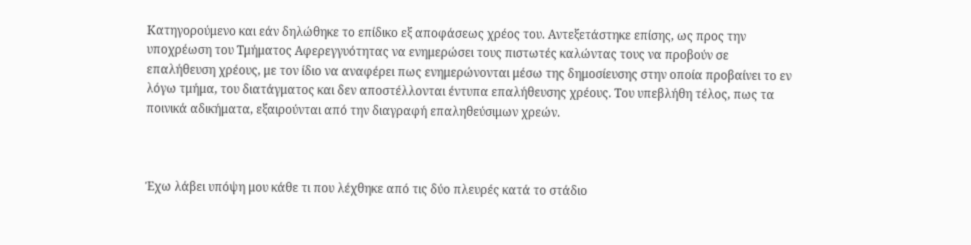Κατηγορούμενο και εάν δηλώθηκε το επίδικο εξ αποφάσεως χρέος του. Αντεξετάστηκε επίσης, ως προς την υποχρέωση του Τμήματος Αφερεγγυότητας να ενημερώσει τους πιστωτές καλώντας τους να προβούν σε επαλήθευση χρέους, με τον ίδιο να αναφέρει πως ενημερώνονται μέσω της δημοσίευσης στην οποία προβαίνει το εν λόγω τμήμα, του διατάγματος και δεν αποστέλλονται έντυπα επαλήθευσης χρέους. Του υπεβλήθη τέλος, πως τα ποινικά αδικήματα, εξαιρούνται από την διαγραφή επαληθεύσιμων χρεών.



Έχω λάβει υπόψη μου κάθε τι που λέχθηκε από τις δύο πλευρές κατά το στάδιο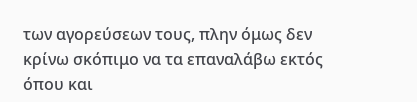των αγορεύσεων τους, πλην όμως δεν κρίνω σκόπιμο να τα επαναλάβω εκτός όπου και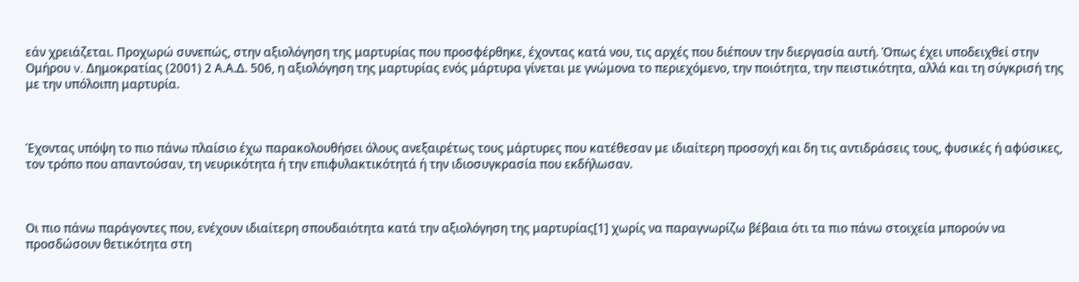εάν χρειάζεται. Προχωρώ συνεπώς, στην αξιολόγηση της μαρτυρίας που προσφέρθηκε, έχοντας κατά νου, τις αρχές που διέπουν την διεργασία αυτή. Όπως έχει υποδειχθεί στην Ομήρου v. Δημοκρατίας (2001) 2 Α.Α.Δ. 506, η αξιολόγηση της μαρτυρίας ενός μάρτυρα γίνεται με γνώμονα το περιεχόμενο, την ποιότητα, την πειστικότητα, αλλά και τη σύγκρισή της με την υπόλοιπη μαρτυρία.



Έχοντας υπόψη το πιο πάνω πλαίσιο έχω παρακολουθήσει όλους ανεξαιρέτως τους μάρτυρες που κατέθεσαν με ιδιαίτερη προσοχή και δη τις αντιδράσεις τους, φυσικές ή αφύσικες, τον τρόπο που απαντούσαν, τη νευρικότητα ή την επιφυλακτικότητά ή την ιδιοσυγκρασία που εκδήλωσαν.



Οι πιο πάνω παράγοντες που, ενέχουν ιδιαίτερη σπουδαιότητα κατά την αξιολόγηση της μαρτυρίας[1] χωρίς να παραγνωρίζω βέβαια ότι τα πιο πάνω στοιχεία μπορούν να προσδώσουν θετικότητα στη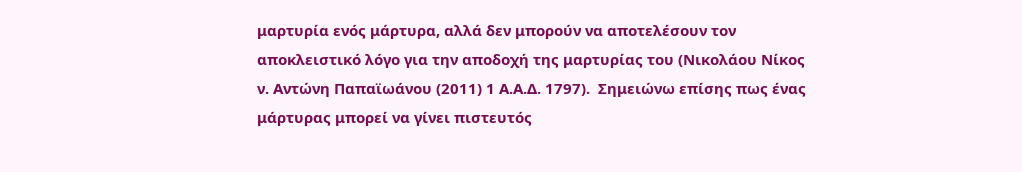μαρτυρία ενός μάρτυρα, αλλά δεν μπορούν να αποτελέσουν τον αποκλειστικό λόγο για την αποδοχή της μαρτυρίας του (Νικολάου Νίκος ν. Aντώνη Παπαϊωάνου (2011) 1 Α.Α.Δ. 1797).  Σημειώνω επίσης πως ένας μάρτυρας μπορεί να γίνει πιστευτός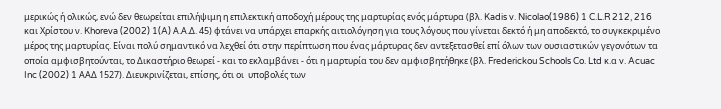μερικώς ή ολικώς, ενώ δεν θεωρείται επιλήψιμη η επιλεκτική αποδοχή μέρους της μαρτυρίας ενός μάρτυρα (βλ. Kadis v. Nicolao(1986) 1 C.L.R 212, 216 και Χρίστου ν. Khoreva (2002) 1(A) Α.Α.Δ. 45) φτάνει να υπάρχει επαρκής αιτιολόγηση για τους λόγους που γίνεται δεκτό ή μη αποδεκτό, το συγκεκριμένο μέρος της μαρτυρίας. Είναι πολύ σημαντικό να λεχθεί ότι στην περίπτωση που ένας μάρτυρας δεν αντεξετασθεί επί όλων των ουσιαστικών γεγονότων τα οποία αμφισβητούνται, το Δικαστήριο θεωρεί - και το εκλαμβάνει - ότι η μαρτυρία του δεν αμφισβητήθηκε (βλ. Frederickou Schools Co. Ltd κ.α v. Acuac Inc (2002) 1 ΑΑΔ 1527). Διευκρινίζεται, επίσης, ότι οι  υποβολές των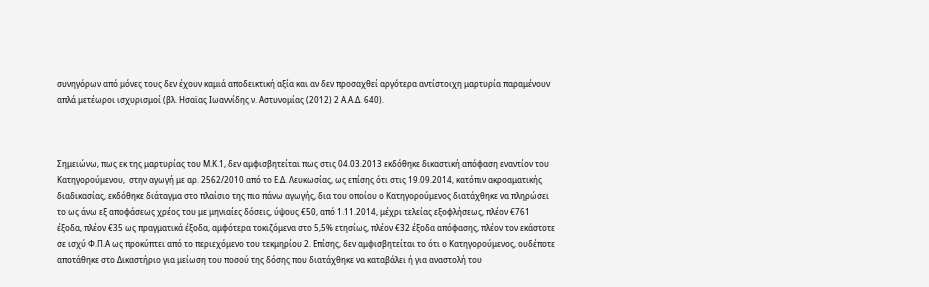συνηγόρων από μόνες τους δεν έχουν καμιά αποδεικτική αξία και αν δεν προσαχθεί αργότερα αντίστοιχη μαρτυρία παραμένουν απλά μετέωροι ισχυρισμοί (βλ. Ησαϊας Ιωαννίδης ν. Αστυνομίας (2012) 2 Α.Α.Δ. 640).



Σημειώνω, πως εκ της μαρτυρίας του Μ.Κ.1, δεν αμφισβητείται πως στις 04.03.2013 εκδόθηκε δικαστική απόφαση εναντίον του Κατηγορούμενου,  στην αγωγή με αρ. 2562/2010 από το Ε.Δ. Λευκωσίας, ως επίσης ότι στις 19.09.2014, κατόπιν ακροαματικής διαδικασίας, εκδόθηκε διάταγμα στο πλαίσιο της πιο πάνω αγωγής, δια του οποίου ο Κατηγορούμενος διατάχθηκε να πληρώσει το ως άνω εξ αποφάσεως χρέος του με μηνιαίες δόσεις, ύψους €50, από 1.11.2014, μέχρι τελείας εξοφλήσεως, πλέον €761 έξοδα, πλέον €35 ως πραγματικά έξοδα, αμφότερα τοκιζόμενα στο 5,5% ετησίως, πλέον €32 έξοδα απόφασης, πλέον τον εκάστοτε σε ισχύ Φ.Π.Α ως προκύπτει από το περιεχόμενο του τεκμηρίου 2. Επίσης, δεν αμφισβητείται το ότι ο Κατηγορούμενος, ουδέποτε αποτάθηκε στο Δικαστήριο για μείωση του ποσού της δόσης που διατάχθηκε να καταβάλει ή για αναστολή του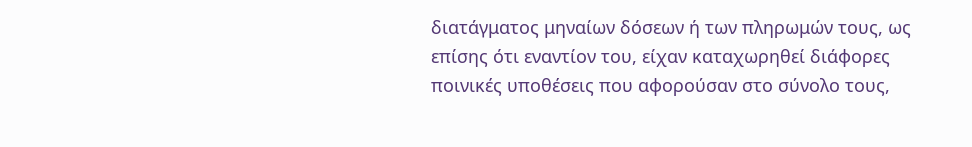διατάγματος μηναίων δόσεων ή των πληρωμών τους, ως επίσης ότι εναντίον του, είχαν καταχωρηθεί διάφορες ποινικές υποθέσεις που αφορούσαν στο σύνολο τους,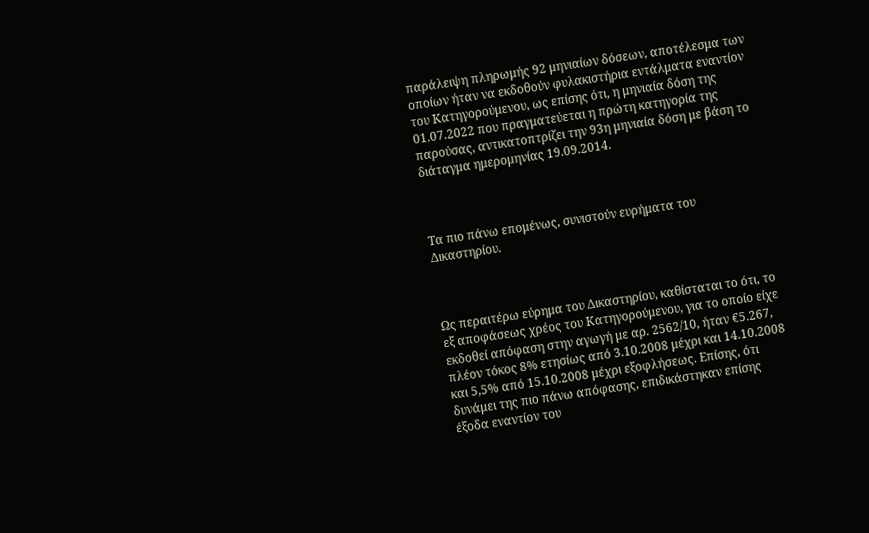παράλειψη πληρωμής 92 μηνιαίων δόσεων, αποτέλεσμα των οποίων ήταν να εκδοθούν φυλακιστήρια εντάλματα εναντίον του Κατηγορούμενου, ως επίσης ότι, η μηνιαία δόση της 01.07.2022 που πραγματεύεται η πρώτη κατηγορία της παρούσας, αντικατοπτρίζει την 93η μηνιαία δόση με βάση το διάταγμα ημερομηνίας 19.09.2014.



Τα πιο πάνω επομένως, συνιστούν ευρήματα του Δικαστηρίου.



Ως περαιτέρω εύρημα του Δικαστηρίου, καθίσταται το ότι, το εξ αποφάσεως χρέος του Κατηγορούμενου, για το οποίο είχε εκδοθεί απόφαση στην αγωγή με αρ. 2562/10, ήταν €5.267, πλέον τόκος 8% ετησίως από 3.10.2008 μέχρι και 14.10.2008 και 5,5% από 15.10.2008 μέχρι εξοφλήσεως. Επίσης, ότι δυνάμει της πιο πάνω απόφασης, επιδικάστηκαν επίσης έξοδα εναντίον του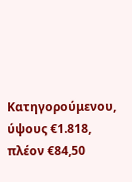Κατηγορούμενου, ύψους €1.818, πλέον €84,50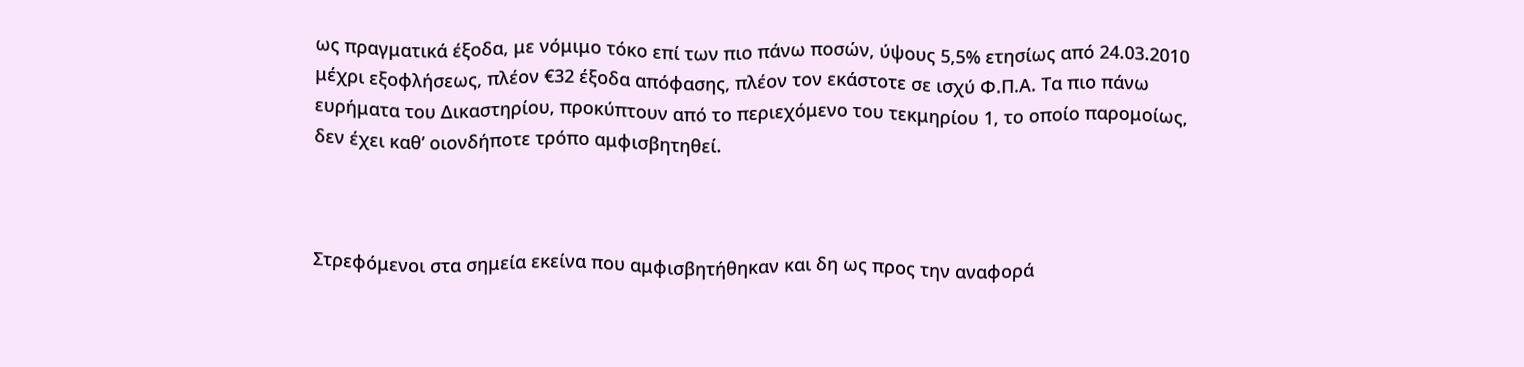ως πραγματικά έξοδα, με νόμιμο τόκο επί των πιο πάνω ποσών, ύψους 5,5% ετησίως από 24.03.2010 μέχρι εξοφλήσεως, πλέον €32 έξοδα απόφασης, πλέον τον εκάστοτε σε ισχύ Φ.Π.Α. Τα πιο πάνω ευρήματα του Δικαστηρίου, προκύπτουν από το περιεχόμενο του τεκμηρίου 1, το οποίο παρομοίως, δεν έχει καθ’ οιονδήποτε τρόπο αμφισβητηθεί.



Στρεφόμενοι στα σημεία εκείνα που αμφισβητήθηκαν και δη ως προς την αναφορά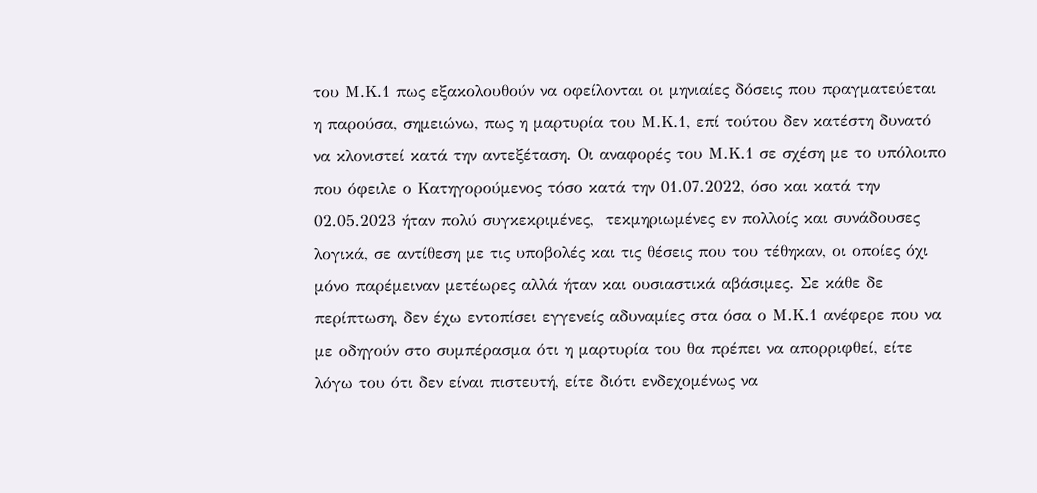του Μ.Κ.1 πως εξακολουθούν να οφείλονται οι μηνιαίες δόσεις που πραγματεύεται η παρούσα, σημειώνω, πως η μαρτυρία του Μ.Κ.1, επί τούτου δεν κατέστη δυνατό να κλονιστεί κατά την αντεξέταση. Οι αναφορές του Μ.Κ.1 σε σχέση με το υπόλοιπο που όφειλε ο Κατηγορούμενος τόσο κατά την 01.07.2022, όσο και κατά την 02.05.2023 ήταν πολύ συγκεκριμένες,  τεκμηριωμένες εν πολλοίς και συνάδουσες λογικά, σε αντίθεση με τις υποβολές και τις θέσεις που του τέθηκαν, οι οποίες όχι μόνο παρέμειναν μετέωρες αλλά ήταν και ουσιαστικά αβάσιμες. Σε κάθε δε περίπτωση, δεν έχω εντοπίσει εγγενείς αδυναμίες στα όσα ο Μ.Κ.1 ανέφερε που να με οδηγούν στο συμπέρασμα ότι η μαρτυρία του θα πρέπει να απορριφθεί, είτε λόγω του ότι δεν είναι πιστευτή, είτε διότι ενδεχομένως να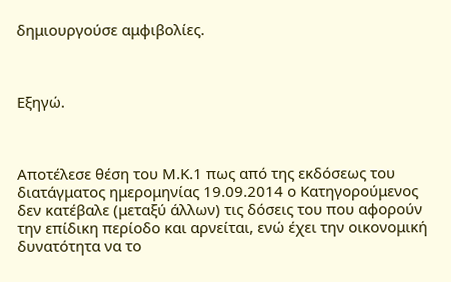δημιουργούσε αμφιβολίες.



Εξηγώ.



Αποτέλεσε θέση του Μ.Κ.1 πως από της εκδόσεως του διατάγματος ημερομηνίας 19.09.2014 ο Κατηγορούμενος δεν κατέβαλε (μεταξύ άλλων) τις δόσεις του που αφορούν την επίδικη περίοδο και αρνείται, ενώ έχει την οικονομική δυνατότητα να το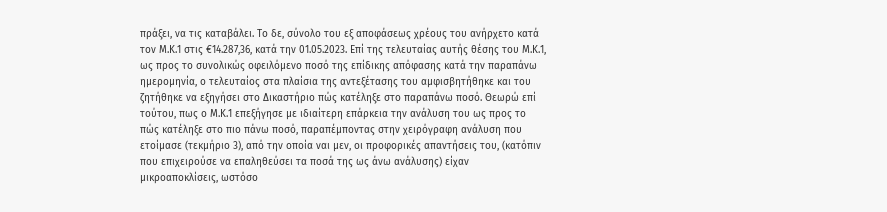πράξει, να τις καταβάλει. Το δε, σύνολο του εξ αποφάσεως χρέους του ανήρχετο κατά τον Μ.Κ.1 στις €14.287,36, κατά την 01.05.2023. Επί της τελευταίας αυτής θέσης του Μ.Κ.1, ως προς το συνολικώς οφειλόμενο ποσό της επίδικης απόφασης κατά την παραπάνω ημερομηνία, ο τελευταίος στα πλαίσια της αντεξέτασης του αμφισβητήθηκε και του ζητήθηκε να εξηγήσει στο Δικαστήριο πώς κατέληξε στο παραπάνω ποσό. Θεωρώ επί τούτου, πως ο Μ.Κ.1 επεξήγησε με ιδιαίτερη επάρκεια την ανάλυση του ως προς το πώς κατέληξε στο πιο πάνω ποσό, παραπέμποντας στην χειρόγραφη ανάλυση που ετοίμασε (τεκμήριο 3), από την οποία ναι μεν, οι προφορικές απαντήσεις του, (κατόπιν που επιχειρούσε να επαληθεύσει τα ποσά της ως άνω ανάλυσης) είχαν μικροαποκλίσεις, ωστόσο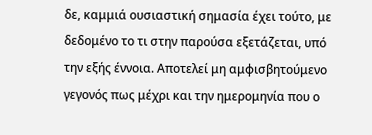δε, καμμιά ουσιαστική σημασία έχει τούτο, με δεδομένο το τι στην παρούσα εξετάζεται, υπό την εξής έννοια. Αποτελεί μη αμφισβητούμενο γεγονός πως μέχρι και την ημερομηνία που ο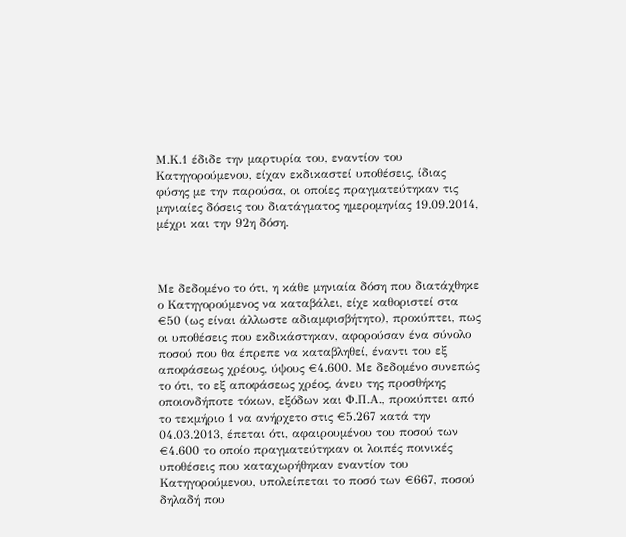Μ.Κ.1 έδιδε την μαρτυρία του, εναντίον του Κατηγορούμενου, είχαν εκδικαστεί υποθέσεις, ίδιας φύσης με την παρούσα, οι οποίες πραγματεύτηκαν τις μηνιαίες δόσεις του διατάγματος ημερομηνίας 19.09.2014, μέχρι και την 92η δόση.



Με δεδομένο το ότι, η κάθε μηνιαία δόση που διατάχθηκε ο Κατηγορούμενος να καταβάλει, είχε καθοριστεί στα €50 (ως είναι άλλωστε αδιαμφισβήτητο), προκύπτει, πως οι υποθέσεις που εκδικάστηκαν, αφορούσαν ένα σύνολο ποσού που θα έπρεπε να καταβληθεί, έναντι του εξ αποφάσεως χρέους, ύψους €4.600. Με δεδομένο συνεπώς το ότι, το εξ αποφάσεως χρέος, άνευ της προσθήκης οποιονδήποτε τόκων, εξόδων και Φ.Π.Α., προκύπτει από το τεκμήριο 1 να ανήρχετο στις €5.267 κατά την 04.03.2013, έπεται ότι, αφαιρουμένου του ποσού των €4.600 το οποίο πραγματεύτηκαν οι λοιπές ποινικές υποθέσεις που καταχωρήθηκαν εναντίον του Κατηγορούμενου, υπολείπεται το ποσό των €667, ποσού δηλαδή που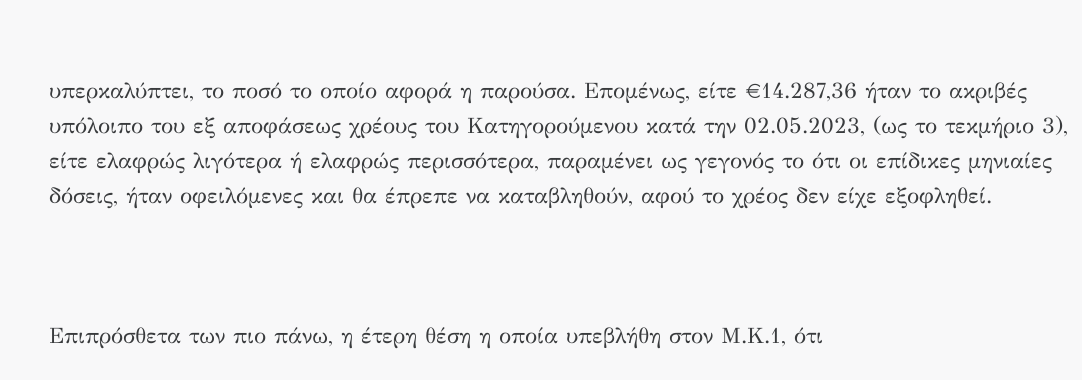υπερκαλύπτει, το ποσό το οποίο αφορά η παρούσα. Επομένως, είτε €14.287,36 ήταν το ακριβές υπόλοιπο του εξ αποφάσεως χρέους του Κατηγορούμενου κατά την 02.05.2023, (ως το τεκμήριο 3), είτε ελαφρώς λιγότερα ή ελαφρώς περισσότερα, παραμένει ως γεγονός το ότι οι επίδικες μηνιαίες δόσεις, ήταν οφειλόμενες και θα έπρεπε να καταβληθούν, αφού το χρέος δεν είχε εξοφληθεί.



Επιπρόσθετα των πιο πάνω, η έτερη θέση η οποία υπεβλήθη στον Μ.Κ.1, ότι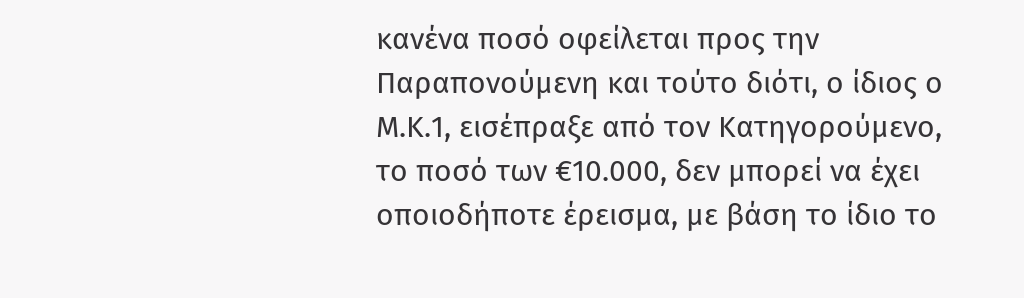κανένα ποσό οφείλεται προς την Παραπονούμενη και τούτο διότι, ο ίδιος ο Μ.Κ.1, εισέπραξε από τον Κατηγορούμενο, το ποσό των €10.000, δεν μπορεί να έχει οποιοδήποτε έρεισμα, με βάση το ίδιο το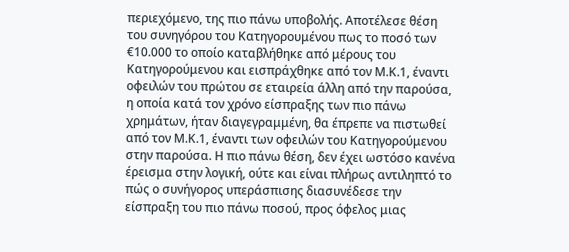περιεχόμενο, της πιο πάνω υποβολής. Αποτέλεσε θέση του συνηγόρου του Κατηγορουμένου πως το ποσό των €10.000 το οποίο καταβλήθηκε από μέρους του Κατηγορούμενου και εισπράχθηκε από τον Μ.Κ.1, έναντι οφειλών του πρώτου σε εταιρεία άλλη από την παρούσα, η οποία κατά τον χρόνο είσπραξης των πιο πάνω χρημάτων, ήταν διαγεγραμμένη, θα έπρεπε να πιστωθεί από τον Μ.Κ.1, έναντι των οφειλών του Κατηγορούμενου στην παρούσα. Η πιο πάνω θέση, δεν έχει ωστόσο κανένα έρεισμα στην λογική, ούτε και είναι πλήρως αντιληπτό το πώς ο συνήγορος υπεράσπισης διασυνέδεσε την είσπραξη του πιο πάνω ποσού, προς όφελος μιας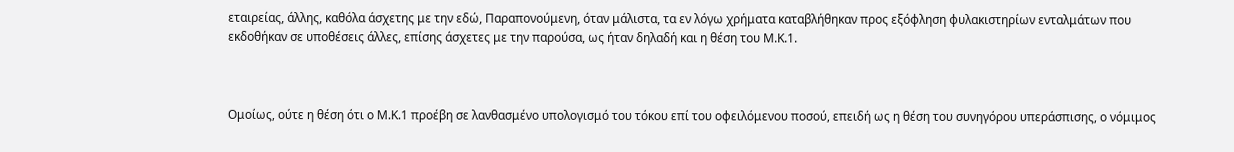εταιρείας, άλλης, καθόλα άσχετης με την εδώ, Παραπονούμενη, όταν μάλιστα, τα εν λόγω χρήματα καταβλήθηκαν προς εξόφληση φυλακιστηρίων ενταλμάτων που εκδοθήκαν σε υποθέσεις άλλες, επίσης άσχετες με την παρούσα, ως ήταν δηλαδή και η θέση του Μ.Κ.1.



Ομοίως, ούτε η θέση ότι ο Μ.Κ.1 προέβη σε λανθασμένο υπολογισμό του τόκου επί του οφειλόμενου ποσού, επειδή ως η θέση του συνηγόρου υπεράσπισης, ο νόμιμος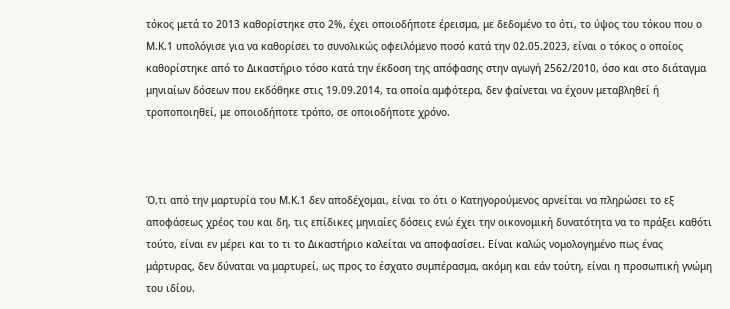τόκος μετά το 2013 καθορίστηκε στο 2%, έχει οποιοδήποτε έρεισμα, με δεδομένο το ότι, το ύψος του τόκου που ο Μ.Κ.1 υπολόγισε για να καθορίσει το συνολικώς οφειλόμενο ποσό κατά την 02.05.2023, είναι ο τόκος ο οποίος καθορίστηκε από το Δικαστήριο τόσο κατά την έκδοση της απόφασης στην αγωγή 2562/2010, όσο και στο διάταγμα μηνιαίων δόσεων που εκδόθηκε στις 19.09.2014, τα οποία αμφότερα, δεν φαίνεται να έχουν μεταβληθεί ή τροποποιηθεί, με οποιοδήποτε τρόπο, σε οποιοδήποτε χρόνο.



Ό,τι από την μαρτυρία του Μ.Κ.1 δεν αποδέχομαι, είναι το ότι ο Κατηγορούμενος αρνείται να πληρώσει το εξ αποφάσεως χρέος του και δη, τις επίδικες μηνιαίες δόσεις ενώ έχει την οικονομική δυνατότητα να το πράξει καθότι τούτο, είναι εν μέρει και το τι το Δικαστήριο καλείται να αποφασίσει. Είναι καλώς νομολογημένο πως ένας μάρτυρας, δεν δύναται να μαρτυρεί, ως προς το έσχατο συμπέρασμα, ακόμη και εάν τούτη, είναι η προσωπική γνώμη του ιδίου.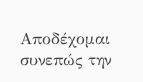Αποδέχομαι συνεπώς την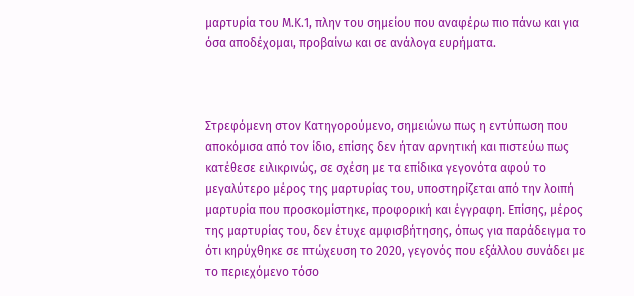μαρτυρία του Μ.Κ.1, πλην του σημείου που αναφέρω πιο πάνω και για όσα αποδέχομαι, προβαίνω και σε ανάλογα ευρήματα.



Στρεφόμενη στον Κατηγορούμενο, σημειώνω πως η εντύπωση που αποκόμισα από τον ίδιο, επίσης δεν ήταν αρνητική και πιστεύω πως κατέθεσε ειλικρινώς, σε σχέση με τα επίδικα γεγονότα αφού το μεγαλύτερο μέρος της μαρτυρίας του, υποστηρίζεται από την λοιπή μαρτυρία που προσκομίστηκε, προφορική και έγγραφη. Επίσης, μέρος της μαρτυρίας του, δεν έτυχε αμφισβήτησης, όπως για παράδειγμα το ότι κηρύχθηκε σε πτώχευση το 2020, γεγονός που εξάλλου συνάδει με το περιεχόμενο τόσο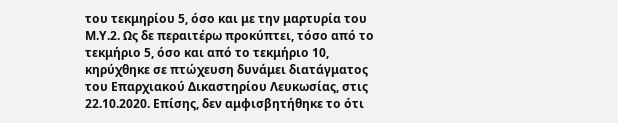του τεκμηρίου 5, όσο και με την μαρτυρία του Μ.Υ.2. Ως δε περαιτέρω προκύπτει, τόσο από το τεκμήριο 5, όσο και από το τεκμήριο 10, κηρύχθηκε σε πτώχευση δυνάμει διατάγματος του Επαρχιακού Δικαστηρίου Λευκωσίας, στις 22.10.2020. Επίσης, δεν αμφισβητήθηκε το ότι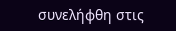συνελήφθη στις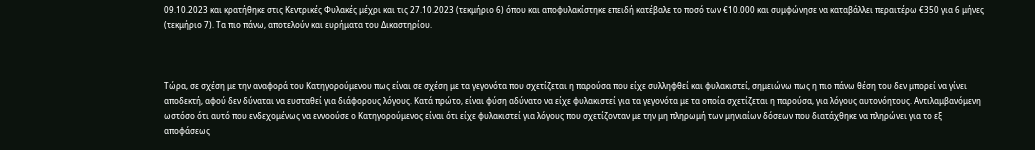09.10.2023 και κρατήθηκε στις Κεντρικές Φυλακές μέχρι και τις 27.10.2023 (τεκμήριο 6) όπου και αποφυλακίστηκε επειδή κατέβαλε το ποσό των €10.000 και συμφώνησε να καταβάλλει περαιτέρω €350 για 6 μήνες (τεκμήριο 7). Τα πιο πάνω, αποτελούν και ευρήματα του Δικαστηρίου.



Τώρα, σε σχέση με την αναφορά του Κατηγορούμενου πως είναι σε σχέση με τα γεγονότα που σχετίζεται η παρούσα που είχε συλληφθεί και φυλακιστεί, σημειώνω πως η πιο πάνω θέση του δεν μπορεί να γίνει αποδεκτή, αφού δεν δύναται να ευσταθεί για διάφορους λόγους. Κατά πρώτο, είναι φύση αδύνατο να είχε φυλακιστεί για τα γεγονότα με τα οποία σχετίζεται η παρούσα, για λόγους αυτονόητους. Αντιλαμβανόμενη ωστόσο ότι αυτό που ενδεχομένως να εννοούσε ο Κατηγορούμενος είναι ότι είχε φυλακιστεί για λόγους που σχετίζονταν με την μη πληρωμή των μηνιαίων δόσεων που διατάχθηκε να πληρώνει για το εξ αποφάσεως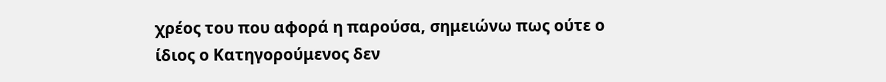χρέος του που αφορά η παρούσα, σημειώνω πως ούτε ο ίδιος ο Κατηγορούμενος δεν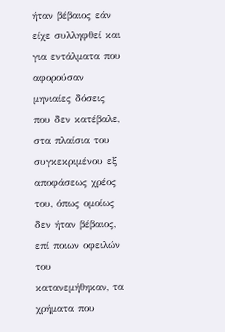ήταν βέβαιος εάν είχε συλληφθεί και για εντάλματα που αφορούσαν μηνιαίες δόσεις που δεν κατέβαλε, στα πλαίσια του συγκεκριμένου εξ αποφάσεως χρέος του, όπως ομοίως δεν ήταν βέβαιος, επί ποιων οφειλών του κατανεμήθηκαν, τα χρήματα που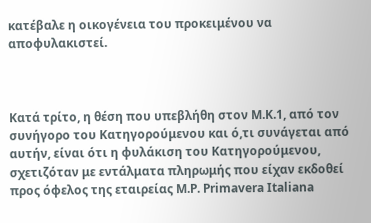κατέβαλε η οικογένεια του προκειμένου να αποφυλακιστεί.



Κατά τρίτο, η θέση που υπεβλήθη στον Μ.Κ.1, από τον συνήγορο του Κατηγορούμενου και ό,τι συνάγεται από αυτήν, είναι ότι η φυλάκιση του Κατηγορούμενου, σχετιζόταν με εντάλματα πληρωμής που είχαν εκδοθεί προς όφελος της εταιρείας M.P. Primavera Italiana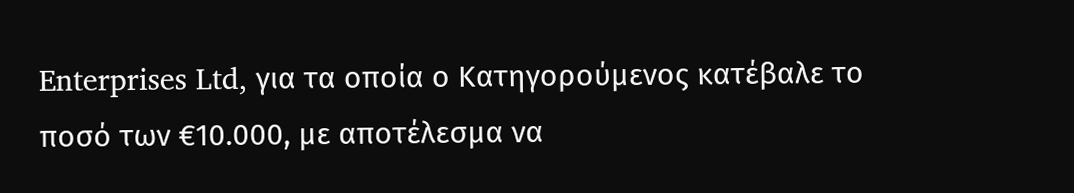Enterprises Ltd, για τα οποία ο Κατηγορούμενος κατέβαλε το ποσό των €10.000, με αποτέλεσμα να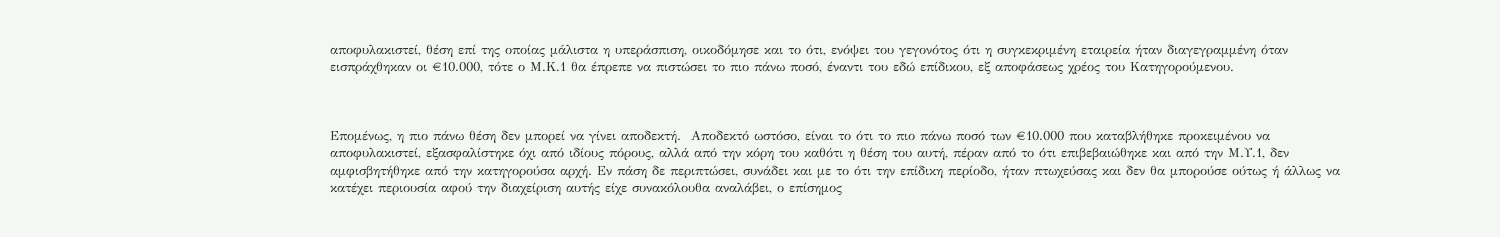αποφυλακιστεί, θέση επί της οποίας μάλιστα η υπεράσπιση, οικοδόμησε και το ότι, ενόψει του γεγονότος ότι η συγκεκριμένη εταιρεία ήταν διαγεγραμμένη όταν εισπράχθηκαν οι €10.000, τότε ο Μ.Κ.1 θα έπρεπε να πιστώσει το πιο πάνω ποσό, έναντι του εδώ επίδικου, εξ αποφάσεως χρέος του Κατηγορούμενου.



Eπομένως, η πιο πάνω θέση δεν μπορεί να γίνει αποδεκτή.  Αποδεκτό ωστόσο, είναι το ότι το πιο πάνω ποσό των €10.000 που καταβλήθηκε προκειμένου να αποφυλακιστεί, εξασφαλίστηκε όχι από ιδίους πόρους, αλλά από την κόρη του καθότι η θέση του αυτή, πέραν από το ότι επιβεβαιώθηκε και από την Μ.Υ.1, δεν αμφισβητήθηκε από την κατηγορούσα αρχή. Εν πάση δε περιπτώσει, συνάδει και με το ότι την επίδικη περίοδο, ήταν πτωχεύσας και δεν θα μπορούσε ούτως ή άλλως να κατέχει περιουσία αφού την διαχείριση αυτής είχε συνακόλουθα αναλάβει, ο επίσημος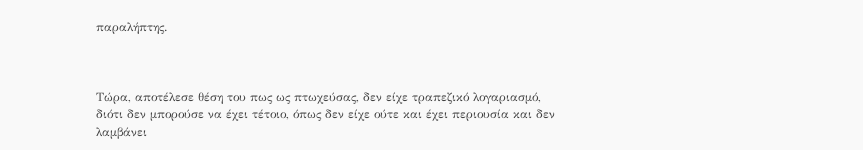παραλήπτης.



Τώρα, αποτέλεσε θέση του πως ως πτωχεύσας, δεν είχε τραπεζικό λογαριασμό, διότι δεν μπορούσε να έχει τέτοιο, όπως δεν είχε ούτε και έχει περιουσία και δεν λαμβάνει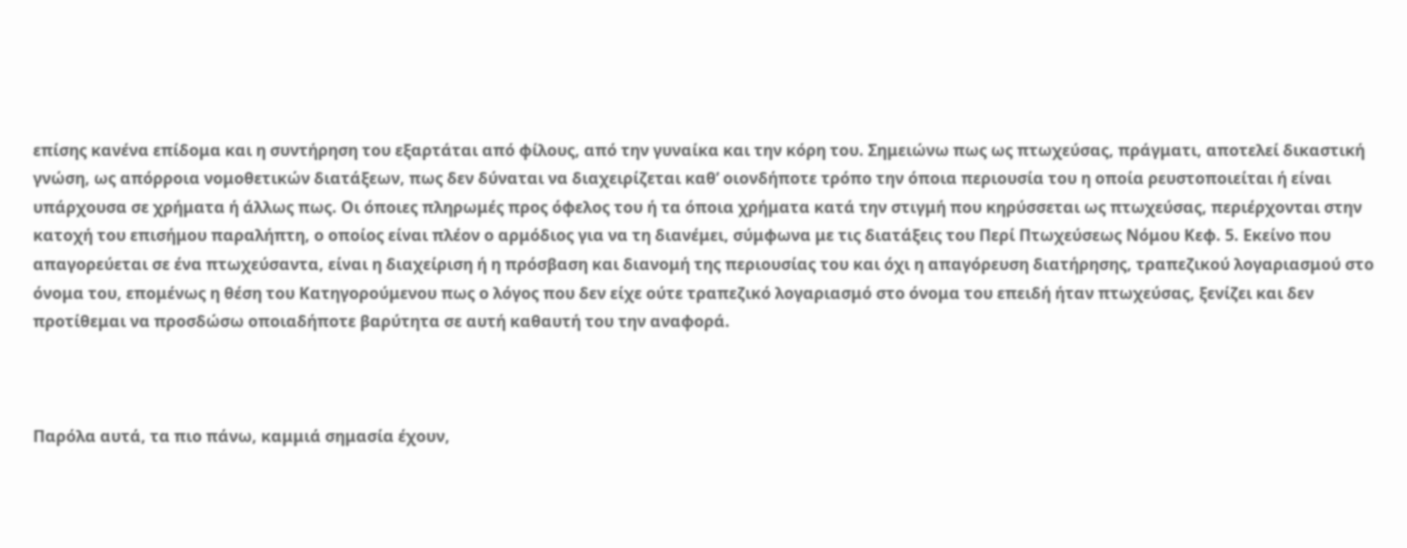επίσης κανένα επίδομα και η συντήρηση του εξαρτάται από φίλους, από την γυναίκα και την κόρη του. Σημειώνω πως ως πτωχεύσας, πράγματι, αποτελεί δικαστική γνώση, ως απόρροια νομοθετικών διατάξεων, πως δεν δύναται να διαχειρίζεται καθ’ οιονδήποτε τρόπο την όποια περιουσία του η οποία ρευστοποιείται ή είναι υπάρχουσα σε χρήματα ή άλλως πως. Οι όποιες πληρωμές προς όφελος του ή τα όποια χρήματα κατά την στιγμή που κηρύσσεται ως πτωχεύσας, περιέρχονται στην κατοχή του επισήμου παραλήπτη, ο οποίος είναι πλέον ο αρμόδιος για να τη διανέμει, σύμφωνα με τις διατάξεις του Περί Πτωχεύσεως Νόμου Κεφ. 5. Εκείνο που απαγορεύεται σε ένα πτωχεύσαντα, είναι η διαχείριση ή η πρόσβαση και διανομή της περιουσίας του και όχι η απαγόρευση διατήρησης, τραπεζικού λογαριασμού στο όνομα του, επομένως η θέση του Κατηγορούμενου πως ο λόγος που δεν είχε ούτε τραπεζικό λογαριασμό στο όνομα του επειδή ήταν πτωχεύσας, ξενίζει και δεν προτίθεμαι να προσδώσω οποιαδήποτε βαρύτητα σε αυτή καθαυτή του την αναφορά.



Παρόλα αυτά, τα πιο πάνω, καμμιά σημασία έχουν,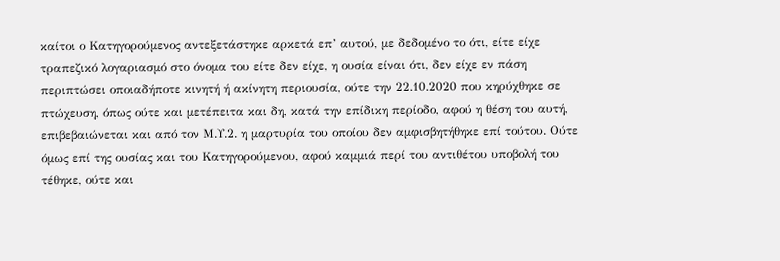καίτοι ο Κατηγορούμενος αντεξετάστηκε αρκετά επ’ αυτού, με δεδομένο το ότι, είτε είχε τραπεζικό λογαριασμό στο όνομα του είτε δεν είχε, η ουσία είναι ότι, δεν είχε εν πάση περιπτώσει οποιαδήποτε κινητή ή ακίνητη περιουσία, ούτε την 22.10.2020 που κηρύχθηκε σε πτώχευση, όπως ούτε και μετέπειτα και δη, κατά την επίδικη περίοδο, αφού η θέση του αυτή, επιβεβαιώνεται και από τον Μ.Υ.2. η μαρτυρία του οποίου δεν αμφισβητήθηκε επί τούτου. Ούτε όμως επί της ουσίας και του Κατηγορούμενου, αφού καμμιά περί του αντιθέτου υποβολή του τέθηκε, ούτε και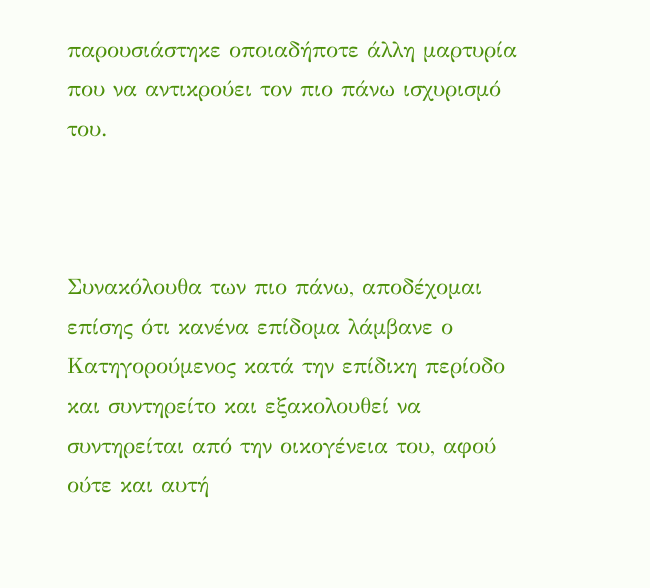παρουσιάστηκε οποιαδήποτε άλλη μαρτυρία που να αντικρούει τον πιο πάνω ισχυρισμό του.



Συνακόλουθα των πιο πάνω, αποδέχομαι επίσης ότι κανένα επίδομα λάμβανε ο Κατηγορούμενος κατά την επίδικη περίοδο και συντηρείτο και εξακολουθεί να συντηρείται από την οικογένεια του, αφού ούτε και αυτή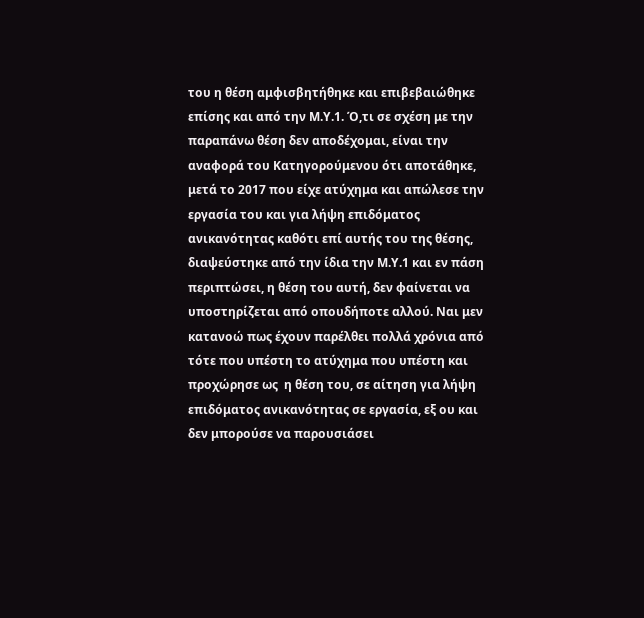του η θέση αμφισβητήθηκε και επιβεβαιώθηκε επίσης και από την Μ.Υ.1. Ό,τι σε σχέση με την παραπάνω θέση δεν αποδέχομαι, είναι την αναφορά του Κατηγορούμενου ότι αποτάθηκε, μετά το 2017 που είχε ατύχημα και απώλεσε την εργασία του και για λήψη επιδόματος ανικανότητας καθότι επί αυτής του της θέσης, διαψεύστηκε από την ίδια την Μ.Υ.1 και εν πάση περιπτώσει, η θέση του αυτή, δεν φαίνεται να υποστηρίζεται από οπουδήποτε αλλού. Ναι μεν κατανοώ πως έχουν παρέλθει πολλά χρόνια από τότε που υπέστη το ατύχημα που υπέστη και προχώρησε ως  η θέση του, σε αίτηση για λήψη επιδόματος ανικανότητας σε εργασία, εξ ου και δεν μπορούσε να παρουσιάσει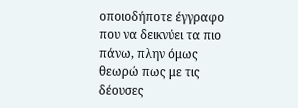οποιοδήποτε έγγραφο που να δεικνύει τα πιο πάνω, πλην όμως θεωρώ πως με τις δέουσες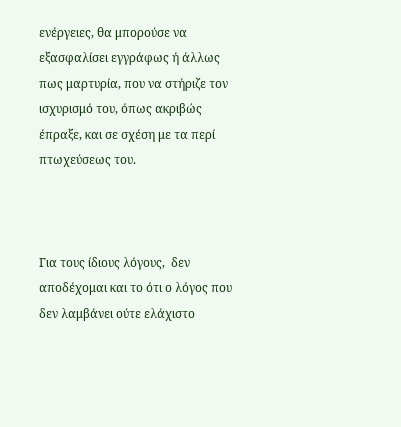ενέργειες, θα μπορούσε να εξασφαλίσει εγγράφως ή άλλως πως μαρτυρία, που να στήριζε τον ισχυρισμό του, όπως ακριβώς έπραξε, και σε σχέση με τα περί πτωχεύσεως του.



Για τους ίδιους λόγους,  δεν αποδέχομαι και το ότι ο λόγος που δεν λαμβάνει ούτε ελάχιστο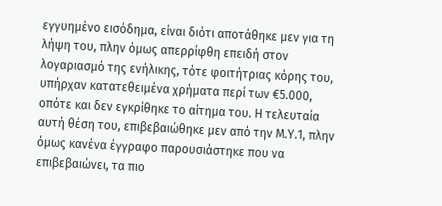εγγυημένο εισόδημα, είναι διότι αποτάθηκε μεν για τη λήψη του, πλην όμως απερρίφθη επειδή στον λογαριασμό της ενήλικης, τότε φοιτήτριας κόρης του, υπήρχαν κατατεθειμένα χρήματα περί των €5.000, οπότε και δεν εγκρίθηκε το αίτημα του. Η τελευταία αυτή θέση του, επιβεβαιώθηκε μεν από την Μ.Υ.1, πλην όμως κανένα έγγραφο παρουσιάστηκε που να επιβεβαιώνει, τα πιο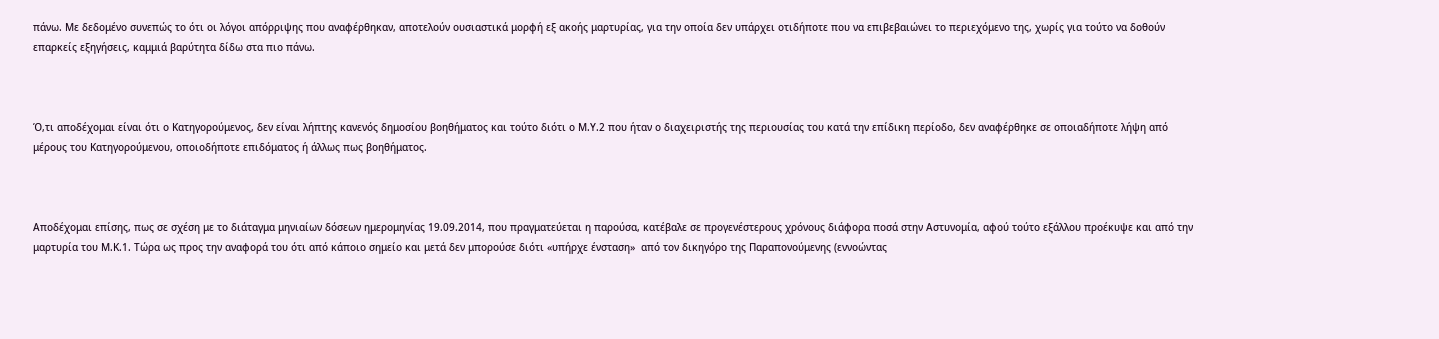πάνω. Με δεδομένο συνεπώς το ότι οι λόγοι απόρριψης που αναφέρθηκαν, αποτελούν ουσιαστικά μορφή εξ ακοής μαρτυρίας, για την οποία δεν υπάρχει οτιδήποτε που να επιβεβαιώνει το περιεχόμενο της, χωρίς για τούτο να δοθούν επαρκείς εξηγήσεις, καμμιά βαρύτητα δίδω στα πιο πάνω.



Ό,τι αποδέχομαι είναι ότι ο Κατηγορούμενος, δεν είναι λήπτης κανενός δημοσίου βοηθήματος και τούτο διότι ο Μ.Υ.2 που ήταν ο διαχειριστής της περιουσίας του κατά την επίδικη περίοδο, δεν αναφέρθηκε σε οποιαδήποτε λήψη από μέρους του Κατηγορούμενου, οποιοδήποτε επιδόματος ή άλλως πως βοηθήματος.



Αποδέχομαι επίσης, πως σε σχέση με το διάταγμα μηνιαίων δόσεων ημερομηνίας 19.09.2014, που πραγματεύεται η παρούσα, κατέβαλε σε προγενέστερους χρόνους διάφορα ποσά στην Αστυνομία, αφού τούτο εξάλλου προέκυψε και από την μαρτυρία του Μ.Κ.1. Τώρα ως προς την αναφορά του ότι από κάποιο σημείο και μετά δεν μπορούσε διότι «υπήρχε ένσταση»  από τον δικηγόρο της Παραπονούμενης (εννοώντας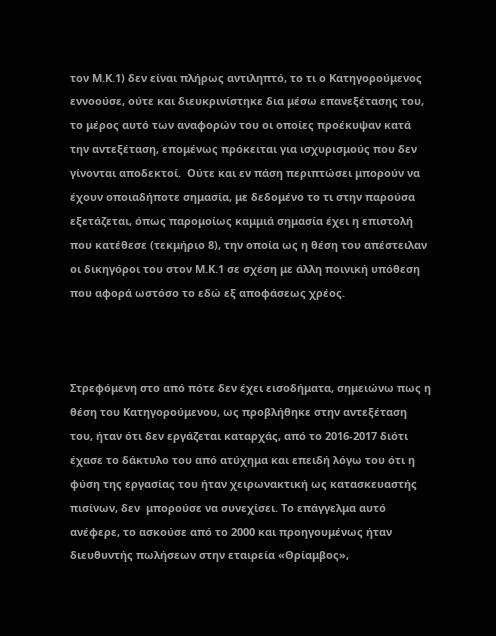τον Μ.Κ.1) δεν είναι πλήρως αντιληπτό, το τι ο Κατηγορούμενος εννοούσε, ούτε και διευκρινίστηκε δια μέσω επανεξέτασης του, το μέρος αυτό των αναφορών του οι οποίες προέκυψαν κατά την αντεξέταση, επομένως πρόκειται για ισχυρισμούς που δεν γίνονται αποδεκτοί.  Ούτε και εν πάση περιπτώσει μπορούν να έχουν οποιαδήποτε σημασία, με δεδομένο το τι στην παρούσα εξετάζεται, όπως παρομοίως καμμιά σημασία έχει η επιστολή που κατέθεσε (τεκμήριο 8), την οποία ως η θέση του απέστειλαν οι δικηγόροι του στον Μ.Κ.1 σε σχέση με άλλη ποινική υπόθεση που αφορά ωστόσο το εδώ εξ αποφάσεως χρέος.



Στρεφόμενη στο από πότε δεν έχει εισοδήματα, σημειώνω πως η θέση του Κατηγορούμενου, ως προβλήθηκε στην αντεξέταση του, ήταν ότι δεν εργάζεται καταρχάς, από το 2016-2017 διότι έχασε το δάκτυλο του από ατύχημα και επειδή λόγω του ότι η φύση της εργασίας του ήταν χειρωνακτική ως κατασκευαστής πισίνων, δεν  μπορούσε να συνεχίσει. Το επάγγελμα αυτό ανέφερε, το ασκούσε από το 2000 και προηγουμένως ήταν διευθυντής πωλήσεων στην εταιρεία «Θρίαμβος»,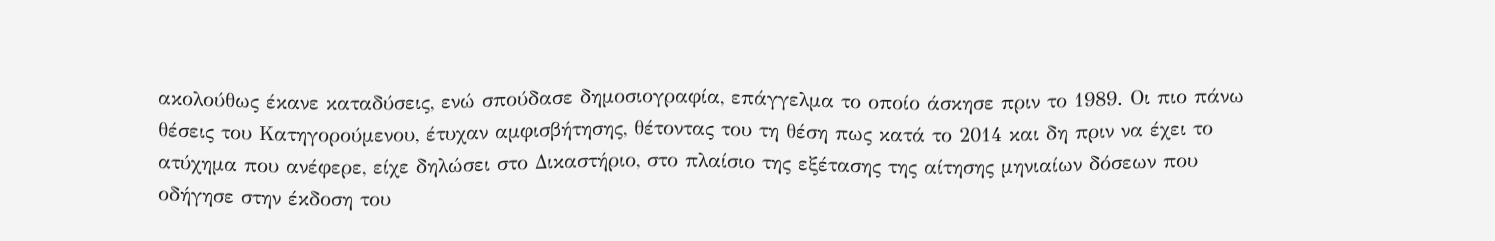ακολούθως έκανε καταδύσεις, ενώ σπούδασε δημοσιογραφία, επάγγελμα το οποίο άσκησε πριν το 1989. Οι πιο πάνω θέσεις του Κατηγορούμενου, έτυχαν αμφισβήτησης, θέτοντας του τη θέση πως κατά το 2014 και δη πριν να έχει το ατύχημα που ανέφερε, είχε δηλώσει στο Δικαστήριο, στο πλαίσιο της εξέτασης της αίτησης μηνιαίων δόσεων που οδήγησε στην έκδοση του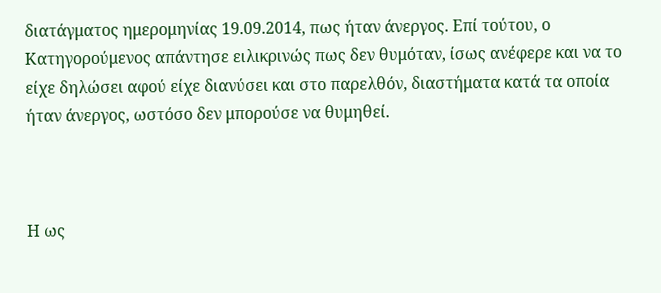διατάγματος ημερομηνίας 19.09.2014, πως ήταν άνεργος. Επί τούτου, ο Κατηγορούμενος απάντησε ειλικρινώς πως δεν θυμόταν, ίσως ανέφερε και να το είχε δηλώσει αφού είχε διανύσει και στο παρελθόν, διαστήματα κατά τα οποία ήταν άνεργος, ωστόσο δεν μπορούσε να θυμηθεί.



Η ως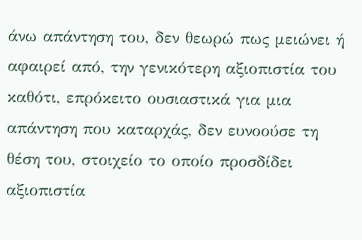άνω απάντηση του, δεν θεωρώ πως μειώνει ή αφαιρεί από, την γενικότερη αξιοπιστία του καθότι, επρόκειτο ουσιαστικά για μια απάντηση που καταρχάς, δεν ευνοούσε τη θέση του, στοιχείο το οποίο προσδίδει αξιοπιστία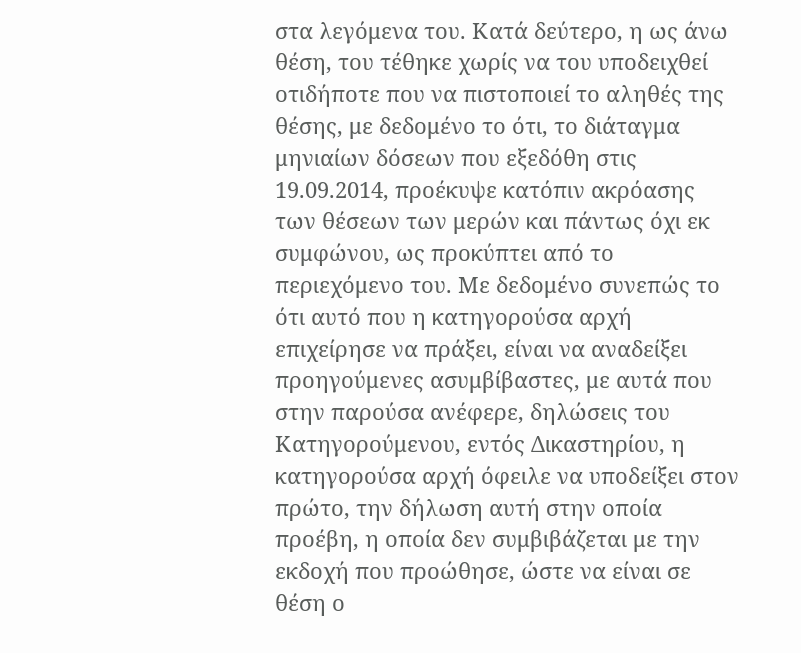στα λεγόμενα του. Κατά δεύτερο, η ως άνω θέση, του τέθηκε χωρίς να του υποδειχθεί οτιδήποτε που να πιστοποιεί το αληθές της θέσης, με δεδομένο το ότι, το διάταγμα μηνιαίων δόσεων που εξεδόθη στις 19.09.2014, προέκυψε κατόπιν ακρόασης των θέσεων των μερών και πάντως όχι εκ συμφώνου, ως προκύπτει από το περιεχόμενο του. Με δεδομένο συνεπώς το ότι αυτό που η κατηγορούσα αρχή επιχείρησε να πράξει, είναι να αναδείξει προηγούμενες ασυμβίβαστες, με αυτά που στην παρούσα ανέφερε, δηλώσεις του Κατηγορούμενου, εντός Δικαστηρίου, η κατηγορούσα αρχή όφειλε να υποδείξει στον πρώτο, την δήλωση αυτή στην οποία προέβη, η οποία δεν συμβιβάζεται με την εκδοχή που προώθησε, ώστε να είναι σε θέση ο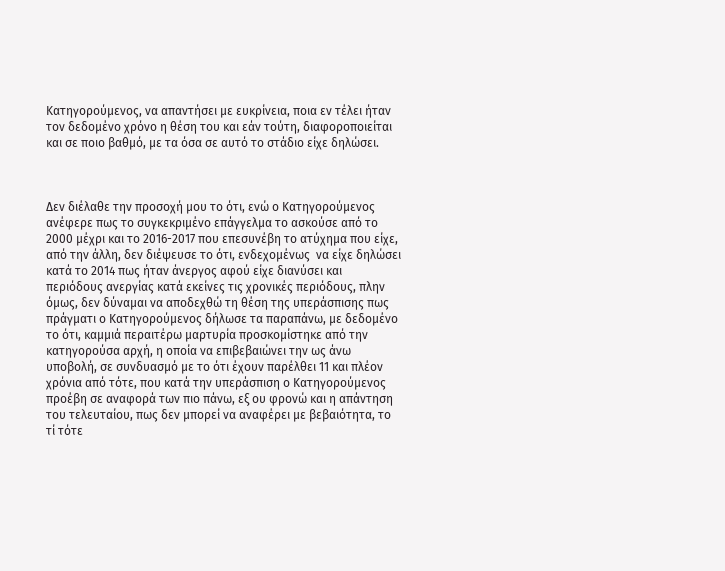Κατηγορούμενος, να απαντήσει με ευκρίνεια, ποια εν τέλει ήταν τον δεδομένο χρόνο η θέση του και εάν τούτη, διαφοροποιείται και σε ποιο βαθμό, με τα όσα σε αυτό το στάδιο είχε δηλώσει.



Δεν διέλαθε την προσοχή μου το ότι, ενώ ο Κατηγορούμενος ανέφερε πως το συγκεκριμένο επάγγελμα το ασκούσε από το 2000 μέχρι και το 2016-2017 που επεσυνέβη το ατύχημα που είχε, από την άλλη, δεν διέψευσε το ότι, ενδεχομένως  να είχε δηλώσει κατά το 2014 πως ήταν άνεργος αφού είχε διανύσει και περιόδους ανεργίας κατά εκείνες τις χρονικές περιόδους, πλην όμως, δεν δύναμαι να αποδεχθώ τη θέση της υπεράσπισης πως πράγματι ο Κατηγορούμενος δήλωσε τα παραπάνω, με δεδομένο το ότι, καμμιά περαιτέρω μαρτυρία προσκομίστηκε από την κατηγορούσα αρχή, η οποία να επιβεβαιώνει την ως άνω υποβολή, σε συνδυασμό με το ότι έχουν παρέλθει 11 και πλέον χρόνια από τότε, που κατά την υπεράσπιση ο Κατηγορούμενος προέβη σε αναφορά των πιο πάνω, εξ ου φρονώ και η απάντηση του τελευταίου, πως δεν μπορεί να αναφέρει με βεβαιότητα, το τί τότε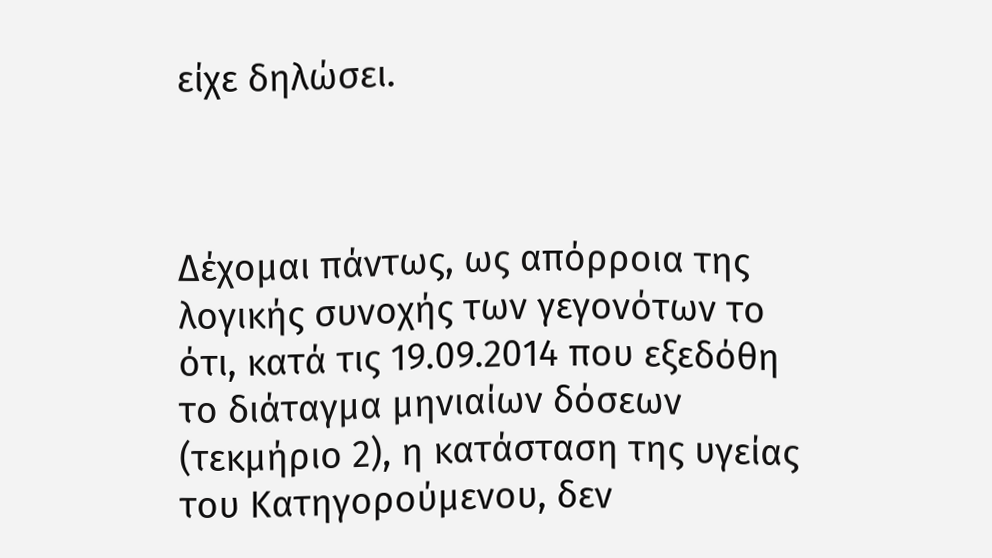είχε δηλώσει.



Δέχομαι πάντως, ως απόρροια της λογικής συνοχής των γεγονότων το ότι, κατά τις 19.09.2014 που εξεδόθη το διάταγμα μηνιαίων δόσεων (τεκμήριο 2), η κατάσταση της υγείας του Κατηγορούμενου, δεν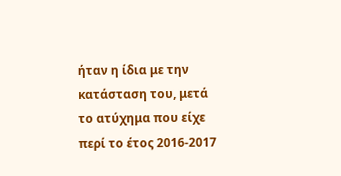ήταν η ίδια με την κατάσταση του, μετά το ατύχημα που είχε περί το έτος 2016-2017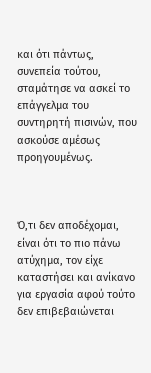και ότι πάντως, συνεπεία τούτου, σταμάτησε να ασκεί το επάγγελμα του συντηρητή πισινών, που ασκούσε αμέσως προηγουμένως.



Ό,τι δεν αποδέχομαι, είναι ότι το πιο πάνω ατύχημα, τον είχε καταστήσει και ανίκανο για εργασία αφού τούτο δεν επιβεβαιώνεται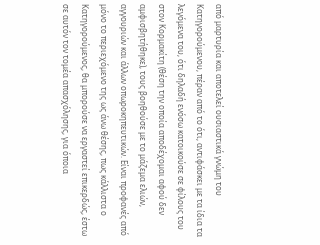από μαρτυρία και αποτελεί ουσιαστικά γνώμη του Κατηγορούμενου, πέραν από το ότι, αντιφάσκει με τα ίδια τα λεγόμενα του, ότι δηλαδή ενόσω κατοικούσε σε φίλους του στον Κορμακίτη (θέση την οποία αποδέχομαι αφού δεν αμφισβητήθηκε), τους βοηθούσε με το μάζεμα ελιών, αγγουριών και άλλων οπωροκηπευτικών. Είναι προφανές από μόνο το περιεχόμενο της ως άνω θέσης, πως κάλλιστα ο Κατηγορούμενος, θα μπορούσε να εργαστεί επικερδώς, έστω σε αυτόν τον τομέα απασχόλησης, για όποια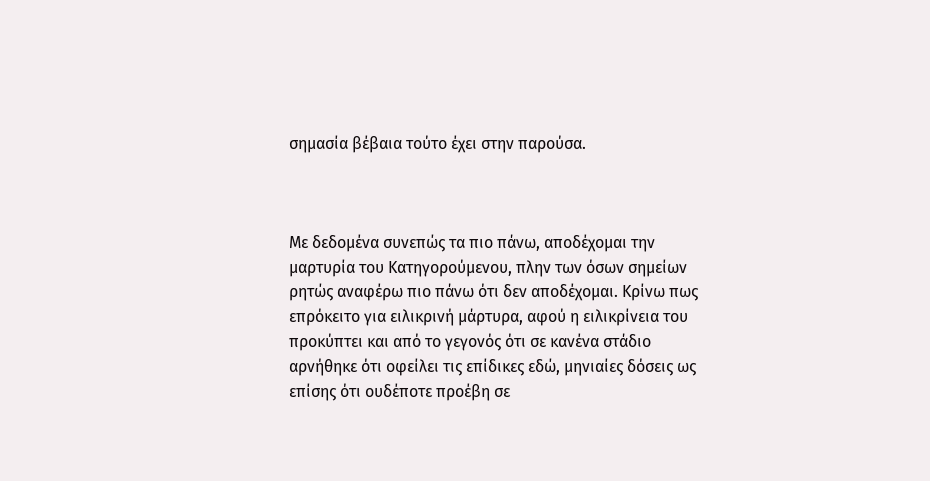σημασία βέβαια τούτο έχει στην παρούσα.



Με δεδομένα συνεπώς τα πιο πάνω, αποδέχομαι την μαρτυρία του Κατηγορούμενου, πλην των όσων σημείων ρητώς αναφέρω πιο πάνω ότι δεν αποδέχομαι. Κρίνω πως επρόκειτο για ειλικρινή μάρτυρα, αφού η ειλικρίνεια του προκύπτει και από το γεγονός ότι σε κανένα στάδιο αρνήθηκε ότι οφείλει τις επίδικες εδώ, μηνιαίες δόσεις ως επίσης ότι ουδέποτε προέβη σε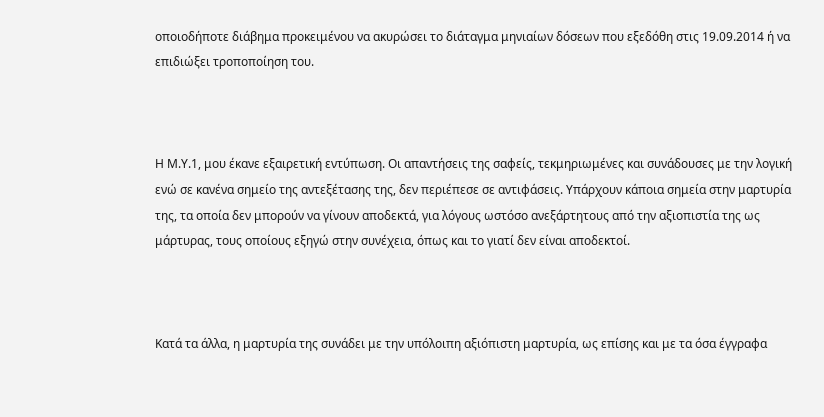οποιοδήποτε διάβημα προκειμένου να ακυρώσει το διάταγμα μηνιαίων δόσεων που εξεδόθη στις 19.09.2014 ή να επιδιώξει τροποποίηση του.



Η Μ.Υ.1, μου έκανε εξαιρετική εντύπωση. Οι απαντήσεις της σαφείς, τεκμηριωμένες και συνάδουσες με την λογική ενώ σε κανένα σημείο της αντεξέτασης της, δεν περιέπεσε σε αντιφάσεις. Υπάρχουν κάποια σημεία στην μαρτυρία της, τα οποία δεν μπορούν να γίνουν αποδεκτά, για λόγους ωστόσο ανεξάρτητους από την αξιοπιστία της ως μάρτυρας, τους οποίους εξηγώ στην συνέχεια, όπως και το γιατί δεν είναι αποδεκτοί.



Κατά τα άλλα, η μαρτυρία της συνάδει με την υπόλοιπη αξιόπιστη μαρτυρία, ως επίσης και με τα όσα έγγραφα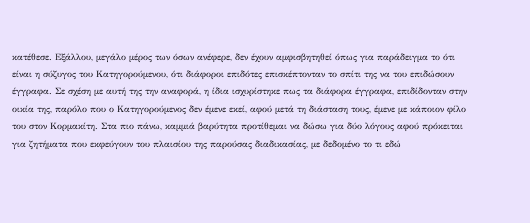κατέθεσε. Εξάλλου, μεγάλο μέρος των όσων ανέφερε, δεν έχουν αμφισβητηθεί όπως για παράδειγμα το ότι είναι η σύζυγος του Κατηγορούμενου, ότι διάφοροι επιδότες επισκέπτονταν το σπίτι της να του επιδώσουν έγγραφα. Σε σχέση με αυτή της την αναφορά, η ίδια ισχυρίστηκε πως τα διάφορα έγγραφα, επιδίδονταν στην οικία της, παρόλο που ο Κατηγορούμενος δεν έμενε εκεί, αφού μετά τη διάσταση τους, έμενε με κάποιον φίλο του στον Κορμακίτη. Στα πιο πάνω, καμμιά βαρύτητα προτίθεμαι να δώσω για δύο λόγους αφού πρόκειται για ζητήματα που εκφεύγουν του πλαισίου της παρούσας διαδικασίας, με δεδομένο το τι εδώ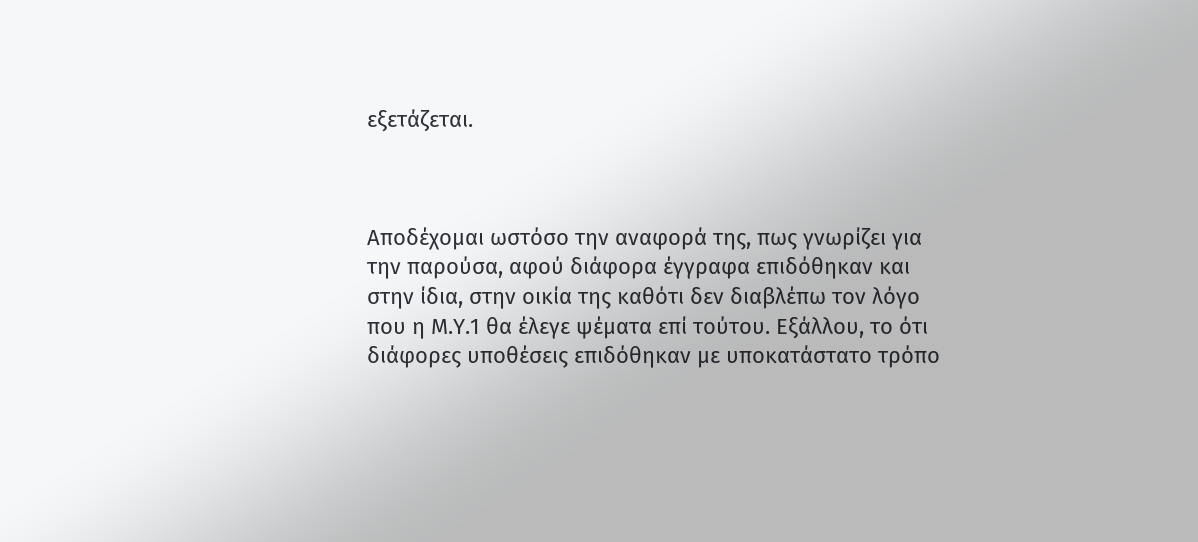εξετάζεται.



Αποδέχομαι ωστόσο την αναφορά της, πως γνωρίζει για την παρούσα, αφού διάφορα έγγραφα επιδόθηκαν και στην ίδια, στην οικία της καθότι δεν διαβλέπω τον λόγο που η Μ.Υ.1 θα έλεγε ψέματα επί τούτου. Εξάλλου, το ότι διάφορες υποθέσεις επιδόθηκαν με υποκατάστατο τρόπο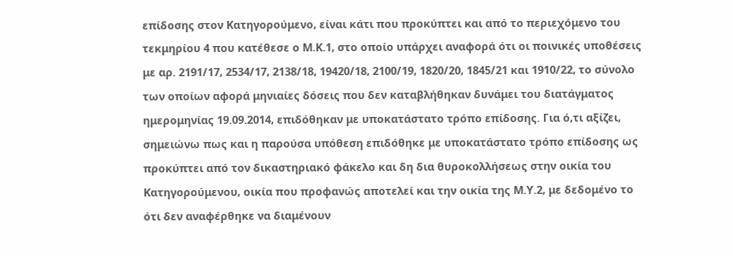επίδοσης στον Κατηγορούμενο, είναι κάτι που προκύπτει και από το περιεχόμενο του τεκμηρίου 4 που κατέθεσε ο Μ.Κ.1, στο οποίο υπάρχει αναφορά ότι οι ποινικές υποθέσεις με αρ. 2191/17, 2534/17, 2138/18, 19420/18, 2100/19, 1820/20, 1845/21 και 1910/22, το σύνολο των οποίων αφορά μηνιαίες δόσεις που δεν καταβλήθηκαν δυνάμει του διατάγματος ημερομηνίας 19.09.2014, επιδόθηκαν με υποκατάστατο τρόπο επίδοσης. Για ό,τι αξίζει, σημειώνω πως και η παρούσα υπόθεση επιδόθηκε με υποκατάστατο τρόπο επίδοσης ως προκύπτει από τον δικαστηριακό φάκελο και δη δια θυροκολλήσεως στην οικία του Κατηγορούμενου, οικία που προφανώς αποτελεί και την οικία της Μ.Υ.2, με δεδομένο το ότι δεν αναφέρθηκε να διαμένουν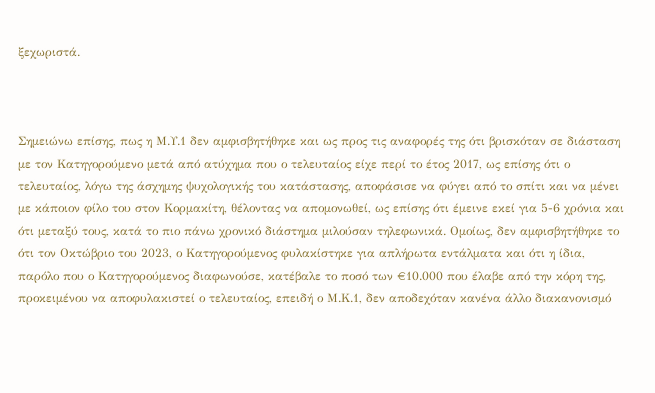ξεχωριστά.



Σημειώνω επίσης, πως η Μ.Υ.1 δεν αμφισβητήθηκε και ως προς τις αναφορές της ότι βρισκόταν σε διάσταση με τον Κατηγορούμενο μετά από ατύχημα που ο τελευταίος είχε περί το έτος 2017, ως επίσης ότι ο τελευταίος, λόγω της άσχημης ψυχολογικής του κατάστασης, αποφάσισε να φύγει από το σπίτι και να μένει με κάποιον φίλο του στον Κορμακίτη, θέλοντας να απομονωθεί, ως επίσης ότι έμεινε εκεί για 5-6 χρόνια και ότι μεταξύ τους, κατά το πιο πάνω χρονικό διάστημα μιλούσαν τηλεφωνικά. Ομοίως, δεν αμφισβητήθηκε το ότι τον Οκτώβριο του 2023, ο Κατηγορούμενος φυλακίστηκε για απλήρωτα εντάλματα και ότι η ίδια, παρόλο που ο Κατηγορούμενος διαφωνούσε, κατέβαλε το ποσό των €10.000 που έλαβε από την κόρη της, προκειμένου να αποφυλακιστεί ο τελευταίος, επειδή ο Μ.Κ.1, δεν αποδεχόταν κανένα άλλο διακανονισμό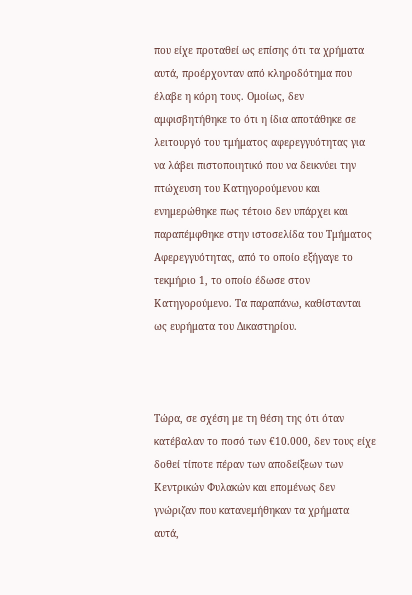που είχε προταθεί ως επίσης ότι τα χρήματα αυτά, προέρχονταν από κληροδότημα που έλαβε η κόρη τους. Ομοίως, δεν αμφισβητήθηκε το ότι η ίδια αποτάθηκε σε λειτουργό του τμήματος αφερεγγυότητας για να λάβει πιστοποιητικό που να δεικνύει την πτώχευση του Κατηγορούμενου και ενημερώθηκε πως τέτοιο δεν υπάρχει και παραπέμφθηκε στην ιστοσελίδα του Τμήματος Αφερεγγυότητας, από το οποίο εξήγαγε το τεκμήριο 1, το οποίο έδωσε στον Κατηγορούμενο. Τα παραπάνω, καθίστανται ως ευρήματα του Δικαστηρίου.



Τώρα, σε σχέση με τη θέση της ότι όταν κατέβαλαν το ποσό των €10.000, δεν τους είχε δοθεί τίποτε πέραν των αποδείξεων των Κεντρικών Φυλακών και επομένως δεν γνώριζαν που κατανεμήθηκαν τα χρήματα αυτά,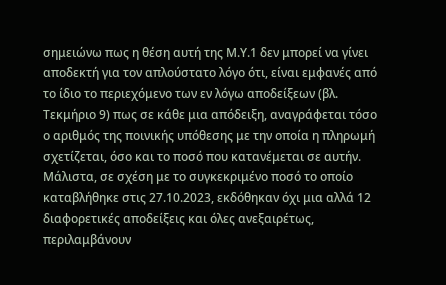σημειώνω πως η θέση αυτή της Μ.Υ.1 δεν μπορεί να γίνει αποδεκτή για τον απλούστατο λόγο ότι, είναι εμφανές από το ίδιο το περιεχόμενο των εν λόγω αποδείξεων (βλ. Τεκμήριο 9) πως σε κάθε μια απόδειξη, αναγράφεται τόσο ο αριθμός της ποινικής υπόθεσης με την οποία η πληρωμή σχετίζεται, όσο και το ποσό που κατανέμεται σε αυτήν. Μάλιστα, σε σχέση με το συγκεκριμένο ποσό το οποίο καταβλήθηκε στις 27.10.2023, εκδόθηκαν όχι μια αλλά 12 διαφορετικές αποδείξεις και όλες ανεξαιρέτως, περιλαμβάνουν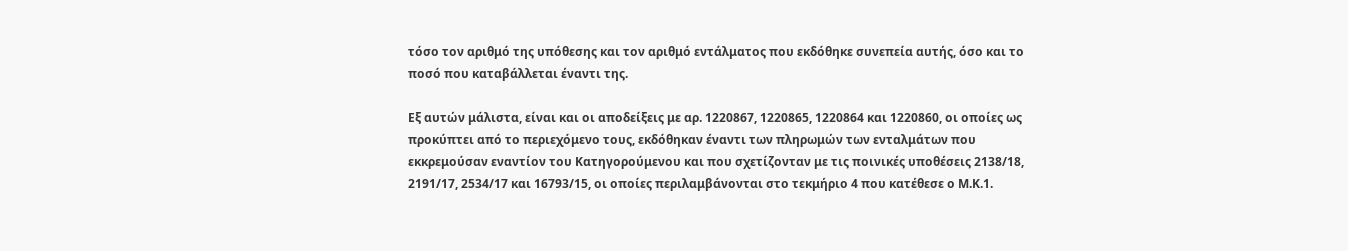τόσο τον αριθμό της υπόθεσης και τον αριθμό εντάλματος που εκδόθηκε συνεπεία αυτής, όσο και το ποσό που καταβάλλεται έναντι της.

Εξ αυτών μάλιστα, είναι και οι αποδείξεις με αρ. 1220867, 1220865, 1220864 και 1220860, οι οποίες ως προκύπτει από το περιεχόμενο τους, εκδόθηκαν έναντι των πληρωμών των ενταλμάτων που εκκρεμούσαν εναντίον του Κατηγορούμενου και που σχετίζονταν με τις ποινικές υποθέσεις 2138/18, 2191/17, 2534/17 και 16793/15, οι οποίες περιλαμβάνονται στο τεκμήριο 4 που κατέθεσε ο Μ.Κ.1.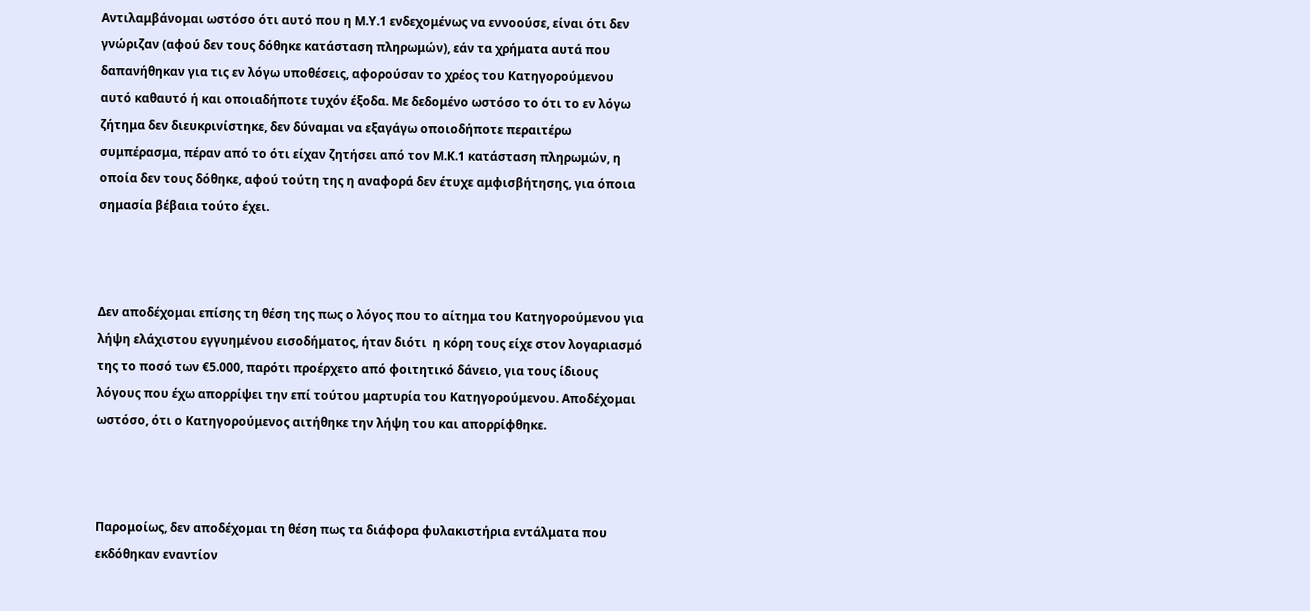Αντιλαμβάνομαι ωστόσο ότι αυτό που η Μ.Υ.1 ενδεχομένως να εννοούσε, είναι ότι δεν γνώριζαν (αφού δεν τους δόθηκε κατάσταση πληρωμών), εάν τα χρήματα αυτά που δαπανήθηκαν για τις εν λόγω υποθέσεις, αφορούσαν το χρέος του Κατηγορούμενου αυτό καθαυτό ή και οποιαδήποτε τυχόν έξοδα. Με δεδομένο ωστόσο το ότι το εν λόγω ζήτημα δεν διευκρινίστηκε, δεν δύναμαι να εξαγάγω οποιοδήποτε περαιτέρω συμπέρασμα, πέραν από το ότι είχαν ζητήσει από τον Μ.Κ.1 κατάσταση πληρωμών, η οποία δεν τους δόθηκε, αφού τούτη της η αναφορά δεν έτυχε αμφισβήτησης, για όποια σημασία βέβαια τούτο έχει.



Δεν αποδέχομαι επίσης τη θέση της πως ο λόγος που το αίτημα του Κατηγορούμενου για λήψη ελάχιστου εγγυημένου εισοδήματος, ήταν διότι  η κόρη τους είχε στον λογαριασμό της το ποσό των €5.000, παρότι προέρχετο από φοιτητικό δάνειο, για τους ίδιους λόγους που έχω απορρίψει την επί τούτου μαρτυρία του Κατηγορούμενου. Αποδέχομαι ωστόσο, ότι ο Κατηγορούμενος αιτήθηκε την λήψη του και απορρίφθηκε.



Παρομοίως, δεν αποδέχομαι τη θέση πως τα διάφορα φυλακιστήρια εντάλματα που εκδόθηκαν εναντίον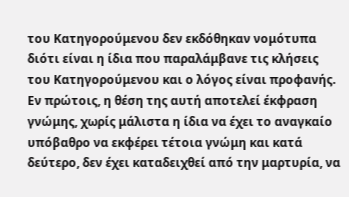του Κατηγορούμενου δεν εκδόθηκαν νομότυπα διότι είναι η ίδια που παραλάμβανε τις κλήσεις του Κατηγορούμενου και ο λόγος είναι προφανής. Εν πρώτοις, η θέση της αυτή αποτελεί έκφραση γνώμης, χωρίς μάλιστα η ίδια να έχει το αναγκαίο υπόβαθρο να εκφέρει τέτοια γνώμη και κατά δεύτερο, δεν έχει καταδειχθεί από την μαρτυρία, να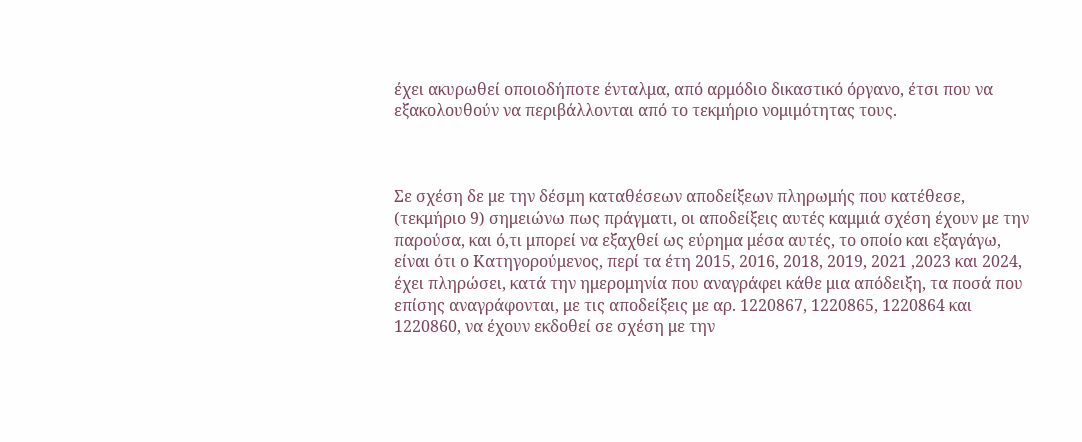έχει ακυρωθεί οποιοδήποτε ένταλμα, από αρμόδιο δικαστικό όργανο, έτσι που να εξακολουθούν να περιβάλλονται από το τεκμήριο νομιμότητας τους.



Σε σχέση δε με την δέσμη καταθέσεων αποδείξεων πληρωμής που κατέθεσε, (τεκμήριο 9) σημειώνω πως πράγματι, οι αποδείξεις αυτές καμμιά σχέση έχουν με την παρούσα, και ό,τι μπορεί να εξαχθεί ως εύρημα μέσα αυτές, το οποίο και εξαγάγω, είναι ότι ο Κατηγορούμενος, περί τα έτη 2015, 2016, 2018, 2019, 2021 ,2023 και 2024, έχει πληρώσει, κατά την ημερομηνία που αναγράφει κάθε μια απόδειξη, τα ποσά που επίσης αναγράφονται, με τις αποδείξεις με αρ. 1220867, 1220865, 1220864 και 1220860, να έχουν εκδοθεί σε σχέση με την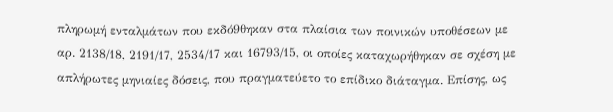πληρωμή ενταλμάτων που εκδό9θηκαν στα πλαίσια των ποινικών υποθέσεων με αρ. 2138/18, 2191/17, 2534/17 και 16793/15, οι οποίες καταχωρήθηκαν σε σχέση με απλήρωτες μηνιαίες δόσεις, που πραγματεύετο το επίδικο διάταγμα. Επίσης, ως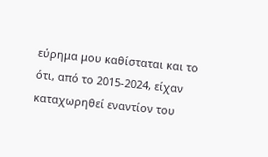εύρημα μου καθίσταται και το ότι, από το 2015-2024, είχαν καταχωρηθεί εναντίον του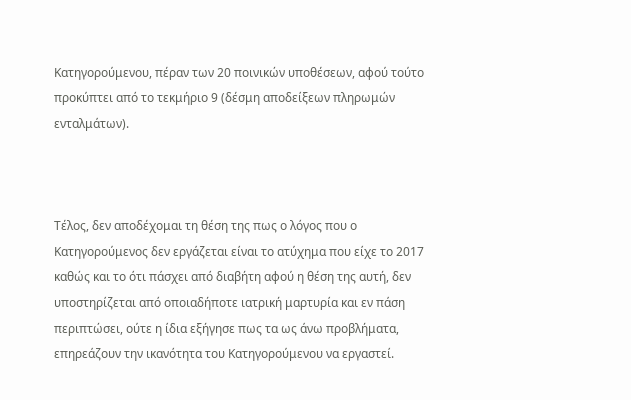Κατηγορούμενου, πέραν των 20 ποινικών υποθέσεων, αφού τούτο προκύπτει από το τεκμήριο 9 (δέσμη αποδείξεων πληρωμών ενταλμάτων).



Τέλος, δεν αποδέχομαι τη θέση της πως ο λόγος που ο Κατηγορούμενος δεν εργάζεται είναι το ατύχημα που είχε το 2017 καθώς και το ότι πάσχει από διαβήτη αφού η θέση της αυτή, δεν υποστηρίζεται από οποιαδήποτε ιατρική μαρτυρία και εν πάση περιπτώσει, ούτε η ίδια εξήγησε πως τα ως άνω προβλήματα, επηρεάζουν την ικανότητα του Κατηγορούμενου να εργαστεί.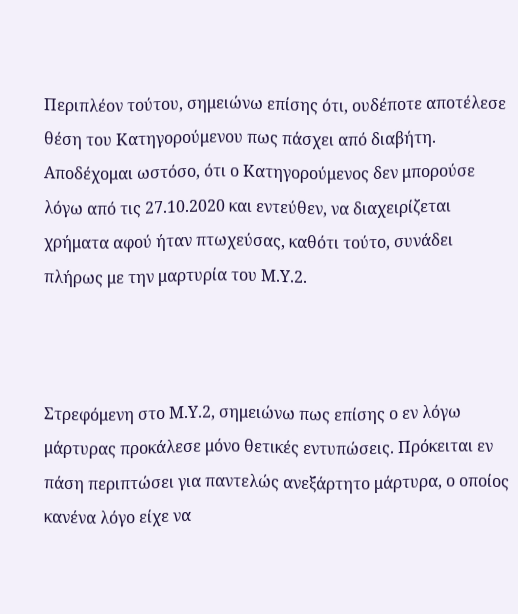Περιπλέον τούτου, σημειώνω επίσης ότι, ουδέποτε αποτέλεσε θέση του Κατηγορούμενου πως πάσχει από διαβήτη. Αποδέχομαι ωστόσο, ότι ο Κατηγορούμενος δεν μπορούσε λόγω από τις 27.10.2020 και εντεύθεν, να διαχειρίζεται χρήματα αφού ήταν πτωχεύσας, καθότι τούτο, συνάδει πλήρως με την μαρτυρία του Μ.Υ.2.



Στρεφόμενη στο Μ.Υ.2, σημειώνω πως επίσης ο εν λόγω μάρτυρας προκάλεσε μόνο θετικές εντυπώσεις. Πρόκειται εν πάση περιπτώσει για παντελώς ανεξάρτητο μάρτυρα, ο οποίος κανένα λόγο είχε να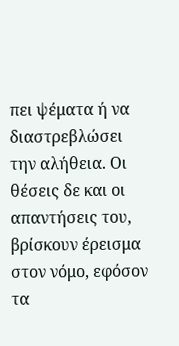πει ψέματα ή να διαστρεβλώσει την αλήθεια. Οι θέσεις δε και οι απαντήσεις του, βρίσκουν έρεισμα στον νόμο, εφόσον τα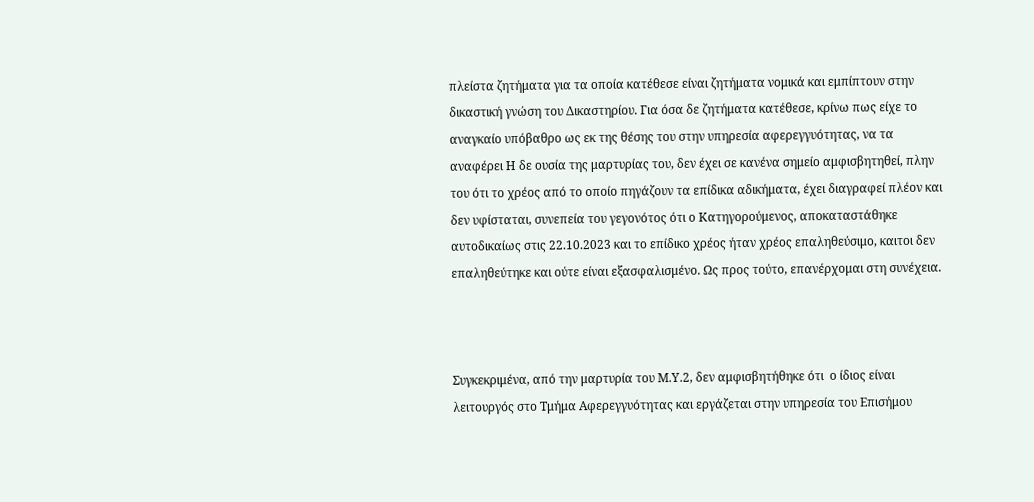πλείστα ζητήματα για τα οποία κατέθεσε είναι ζητήματα νομικά και εμπίπτουν στην δικαστική γνώση του Δικαστηρίου. Για όσα δε ζητήματα κατέθεσε, κρίνω πως είχε το αναγκαίο υπόβαθρο ως εκ της θέσης του στην υπηρεσία αφερεγγυότητας, να τα αναφέρει Η δε ουσία της μαρτυρίας του, δεν έχει σε κανένα σημείο αμφισβητηθεί, πλην του ότι το χρέος από το οποίο πηγάζουν τα επίδικα αδικήματα, έχει διαγραφεί πλέον και δεν υφίσταται, συνεπεία του γεγονότος ότι ο Κατηγορούμενος, αποκαταστάθηκε αυτοδικαίως στις 22.10.2023 και το επίδικο χρέος ήταν χρέος επαληθεύσιμο, καιτοι δεν επαληθεύτηκε και ούτε είναι εξασφαλισμένο. Ως προς τούτο, επανέρχομαι στη συνέχεια.



Συγκεκριμένα, από την μαρτυρία του Μ.Υ.2, δεν αμφισβητήθηκε ότι  ο ίδιος είναι λειτουργός στο Τμήμα Αφερεγγυότητας και εργάζεται στην υπηρεσία του Επισήμου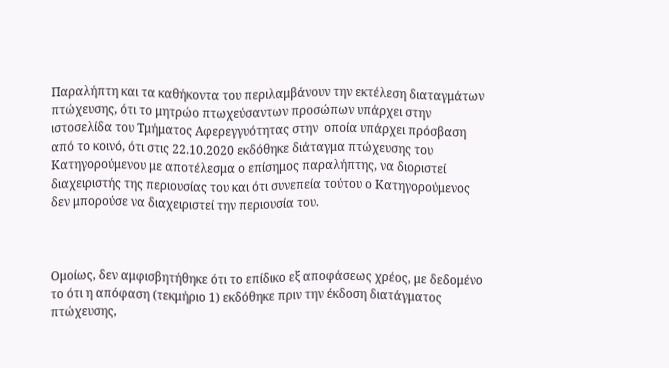Παραλήπτη και τα καθήκοντα του περιλαμβάνουν την εκτέλεση διαταγμάτων πτώχευσης, ότι το μητρώο πτωχεύσαντων προσώπων υπάρχει στην ιστοσελίδα του Τμήματος Αφερεγγυότητας στην  οποία υπάρχει πρόσβαση από το κοινό, ότι στις 22.10.2020 εκδόθηκε διάταγμα πτώχευσης του Κατηγορούμενου με αποτέλεσμα ο επίσημος παραλήπτης, να διοριστεί διαχειριστής της περιουσίας του και ότι συνεπεία τούτου ο Κατηγορούμενος δεν μπορούσε να διαχειριστεί την περιουσία του.



Ομοίως, δεν αμφισβητήθηκε ότι το επίδικο εξ αποφάσεως χρέος, με δεδομένο το ότι η απόφαση (τεκμήριο 1) εκδόθηκε πριν την έκδοση διατάγματος πτώχευσης,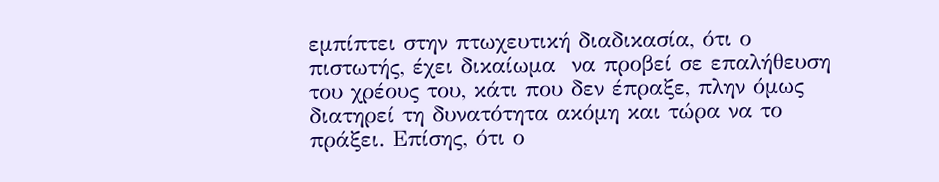εμπίπτει στην πτωχευτική διαδικασία, ότι ο πιστωτής, έχει δικαίωμα  να προβεί σε επαλήθευση του χρέους του, κάτι που δεν έπραξε, πλην όμως διατηρεί τη δυνατότητα ακόμη και τώρα να το πράξει. Επίσης, ότι ο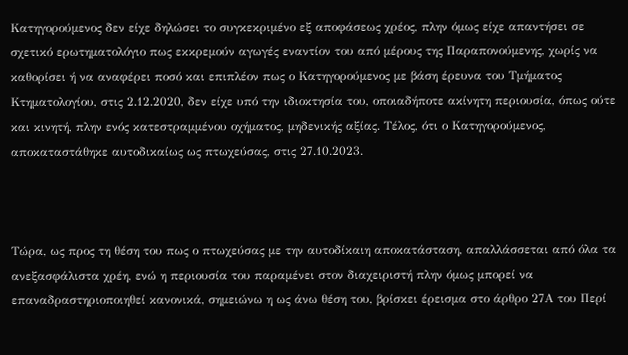Κατηγορούμενος δεν είχε δηλώσει το συγκεκριμένο εξ αποφάσεως χρέος, πλην όμως είχε απαντήσει σε σχετικό ερωτηματολόγιο πως εκκρεμούν αγωγές εναντίον του από μέρους της Παραπονούμενης, χωρίς να καθορίσει ή να αναφέρει ποσό και επιπλέον πως ο Κατηγορούμενος με βάση έρευνα του Τμήματος Κτηματολογίου, στις 2.12.2020, δεν είχε υπό την ιδιοκτησία του, οποιαδήποτε ακίνητη περιουσία, όπως ούτε και κινητή, πλην ενός κατεστραμμένου οχήματος, μηδενικής αξίας. Τέλος, ότι ο Κατηγορούμενος, αποκαταστάθηκε αυτοδικαίως ως πτωχεύσας, στις 27.10.2023.



Τώρα, ως προς τη θέση του πως ο πτωχεύσας με την αυτοδίκαιη αποκατάσταση, απαλλάσσεται από όλα τα ανεξασφάλιστα χρέη, ενώ η περιουσία του παραμένει στον διαχειριστή πλην όμως μπορεί να επαναδραστηριοποιηθεί κανονικά, σημειώνω η ως άνω θέση του, βρίσκει έρεισμα στο άρθρο 27Α του Περί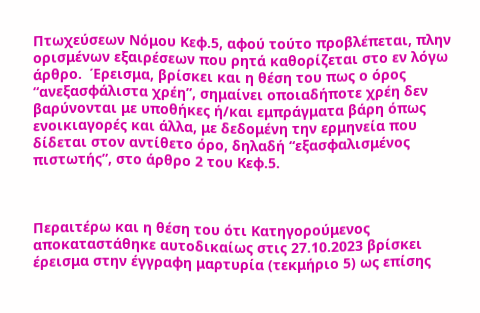Πτωχεύσεων Νόμου Κεφ.5, αφού τούτο προβλέπεται, πλην ορισμένων εξαιρέσεων που ρητά καθορίζεται στο εν λόγω άρθρο.  Έρεισμα, βρίσκει και η θέση του πως ο όρος “ανεξασφάλιστα χρέη”, σημαίνει οποιαδήποτε χρέη δεν βαρύνονται με υποθήκες ή/και εμπράγματα βάρη όπως ενοικιαγορές και άλλα, με δεδομένη την ερμηνεία που δίδεται στον αντίθετο όρο, δηλαδή “εξασφαλισμένος πιστωτής”, στο άρθρο 2 του Κεφ.5.



Περαιτέρω και η θέση του ότι Κατηγορούμενος αποκαταστάθηκε αυτοδικαίως στις 27.10.2023 βρίσκει έρεισμα στην έγγραφη μαρτυρία (τεκμήριο 5) ως επίσης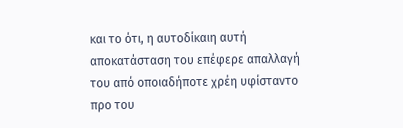και το ότι, η αυτοδίκαιη αυτή αποκατάσταση του επέφερε απαλλαγή του από οποιαδήποτε χρέη υφίσταντο προ του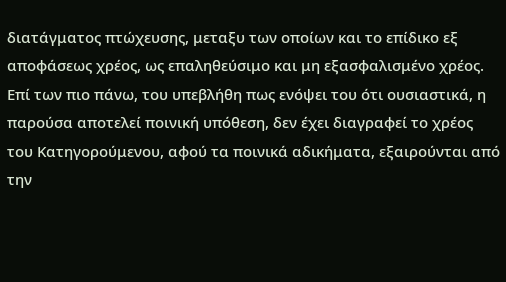διατάγματος πτώχευσης, μεταξυ των οποίων και το επίδικο εξ αποφάσεως χρέος, ως επαληθεύσιμο και μη εξασφαλισμένο χρέος.  Επί των πιο πάνω, του υπεβλήθη πως ενόψει του ότι ουσιαστικά, η παρούσα αποτελεί ποινική υπόθεση, δεν έχει διαγραφεί το χρέος του Κατηγορούμενου, αφού τα ποινικά αδικήματα, εξαιρούνται από την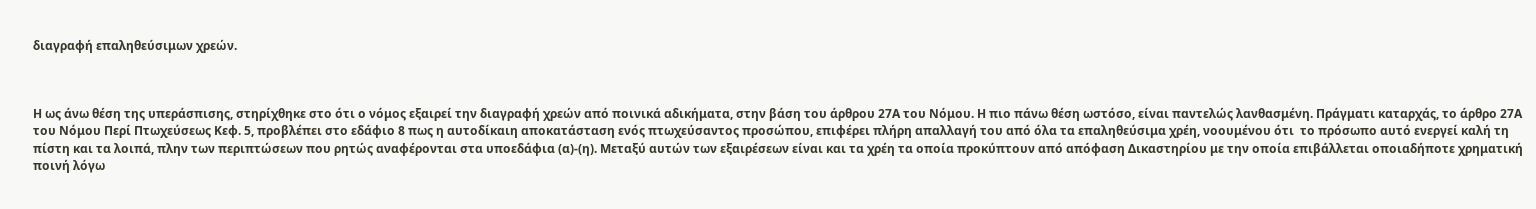διαγραφή επαληθεύσιμων χρεών.



Η ως άνω θέση της υπεράσπισης, στηρίχθηκε στο ότι ο νόμος εξαιρεί την διαγραφή χρεών από ποινικά αδικήματα, στην βάση του άρθρου 27Α του Νόμου. Η πιο πάνω θέση ωστόσο, είναι παντελώς λανθασμένη. Πράγματι καταρχάς, το άρθρο 27Α του Νόμου Περί Πτωχεύσεως Κεφ. 5, προβλέπει στο εδάφιο 8 πως η αυτοδίκαιη αποκατάσταση ενός πτωχεύσαντος προσώπου, επιφέρει πλήρη απαλλαγή του από όλα τα επαληθεύσιμα χρέη, νοουμένου ότι  το πρόσωπο αυτό ενεργεί καλή τη πίστη και τα λοιπά, πλην των περιπτώσεων που ρητώς αναφέρονται στα υποεδάφια (α)-(η). Μεταξύ αυτών των εξαιρέσεων είναι και τα χρέη τα οποία προκύπτουν από απόφαση Δικαστηρίου με την οποία επιβάλλεται οποιαδήποτε χρηματική ποινή λόγω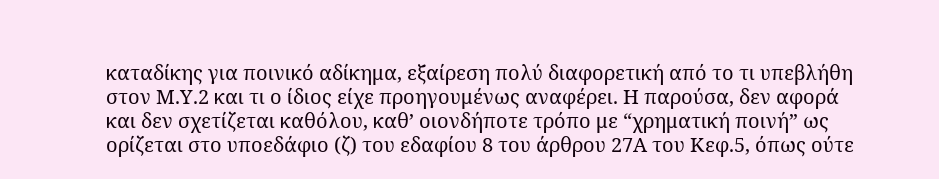καταδίκης για ποινικό αδίκημα, εξαίρεση πολύ διαφορετική από το τι υπεβλήθη στον Μ.Υ.2 και τι ο ίδιος είχε προηγουμένως αναφέρει. Η παρούσα, δεν αφορά και δεν σχετίζεται καθόλου, καθ’ οιονδήποτε τρόπο με “χρηματική ποινή” ως ορίζεται στο υποεδάφιο (ζ) του εδαφίου 8 του άρθρου 27Α του Κεφ.5, όπως ούτε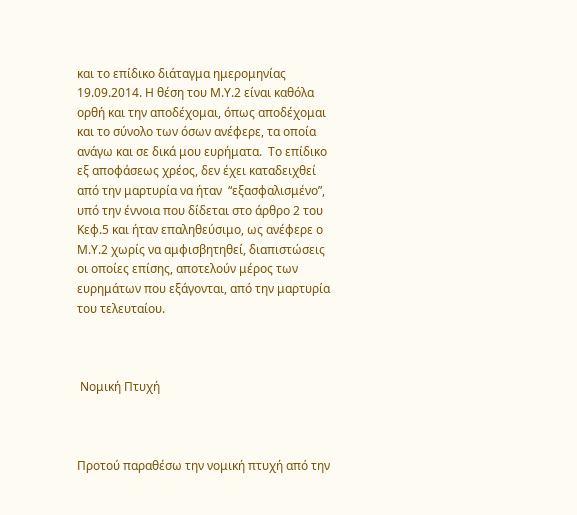και το επίδικο διάταγμα ημερομηνίας 19.09.2014. Η θέση του Μ.Υ.2 είναι καθόλα ορθή και την αποδέχομαι, όπως αποδέχομαι και το σύνολο των όσων ανέφερε, τα οποία ανάγω και σε δικά μου ευρήματα.  Το επίδικο εξ αποφάσεως χρέος, δεν έχει καταδειχθεί από την μαρτυρία να ήταν  “εξασφαλισμένο”, υπό την έννοια που δίδεται στο άρθρο 2 του Κεφ.5 και ήταν επαληθεύσιμο, ως ανέφερε ο Μ.Υ.2 χωρίς να αμφισβητηθεί, διαπιστώσεις οι οποίες επίσης, αποτελούν μέρος των ευρημάτων που εξάγονται, από την μαρτυρία του τελευταίου.



 Νομική Πτυχή



Προτού παραθέσω την νομική πτυχή από την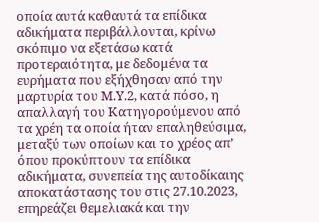οποία αυτά καθαυτά τα επίδικα αδικήματα περιβάλλονται, κρίνω σκόπιμο να εξετάσω κατά προτεραιότητα, με δεδομένα τα ευρήματα που εξήχθησαν από την μαρτυρία του Μ.Υ.2, κατά πόσο, η απαλλαγή του Κατηγορούμενου από τα χρέη τα οποία ήταν επαληθεύσιμα, μεταξύ των οποίων και το χρέος απ’ όπου προκύπτουν τα επίδικα αδικήματα, συνεπεία της αυτοδίκαιης αποκατάστασης του στις 27.10.2023, επηρεάζει θεμελιακά και την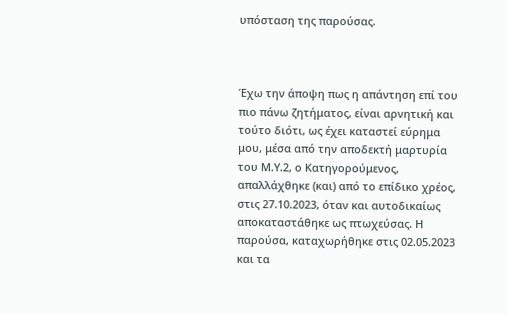υπόσταση της παρούσας.



Έχω την άποψη πως η απάντηση επί του πιο πάνω ζητήματος, είναι αρνητική και τούτο διότι, ως έχει καταστεί εύρημα μου, μέσα από την αποδεκτή μαρτυρία του Μ.Υ.2, ο Κατηγορούμενος, απαλλάχθηκε (και) από το επίδικο χρέος, στις 27.10.2023, όταν και αυτοδικαίως αποκαταστάθηκε ως πτωχεύσας. Η παρούσα, καταχωρήθηκε στις 02.05.2023 και τα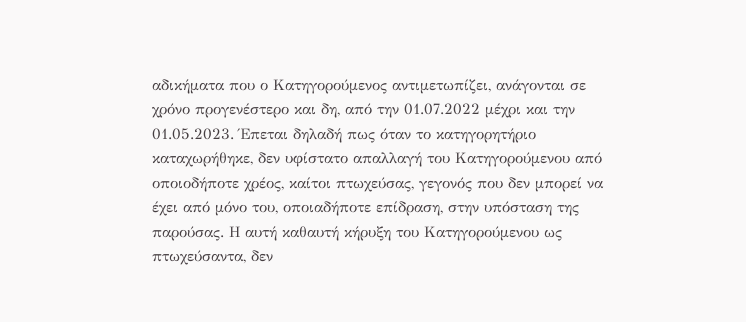αδικήματα που ο Κατηγορούμενος αντιμετωπίζει, ανάγονται σε χρόνο προγενέστερο και δη, από την 01.07.2022 μέχρι και την 01.05.2023. Έπεται δηλαδή πως όταν το κατηγορητήριο καταχωρήθηκε, δεν υφίστατο απαλλαγή του Κατηγορούμενου από οποιοδήποτε χρέος, καίτοι πτωχεύσας, γεγονός που δεν μπορεί να έχει από μόνο του, οποιαδήποτε επίδραση, στην υπόσταση της παρούσας. Η αυτή καθαυτή κήρυξη του Κατηγορούμενου ως πτωχεύσαντα, δεν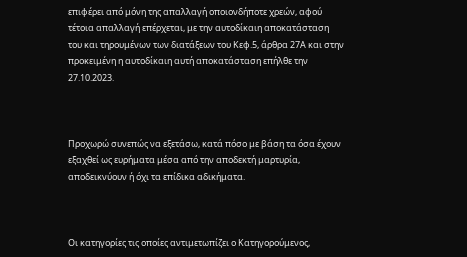επιφέρει από μόνη της απαλλαγή οποιονδήποτε χρεών, αφού τέτοια απαλλαγή επέρχεται, με την αυτοδίκαιη αποκατάσταση του και τηρουμένων των διατάξεων του Κεφ.5, άρθρα 27Α και στην προκειμένη η αυτοδίκαιη αυτή αποκατάσταση επήλθε την 27.10.2023.



Προχωρώ συνεπώς να εξετάσω, κατά πόσο με βάση τα όσα έχουν εξαχθεί ως ευρήματα μέσα από την αποδεκτή μαρτυρία, αποδεικνύουν ή όχι τα επίδικα αδικήματα.



Οι κατηγορίες τις οποίες αντιμετωπίζει ο Κατηγορούμενος,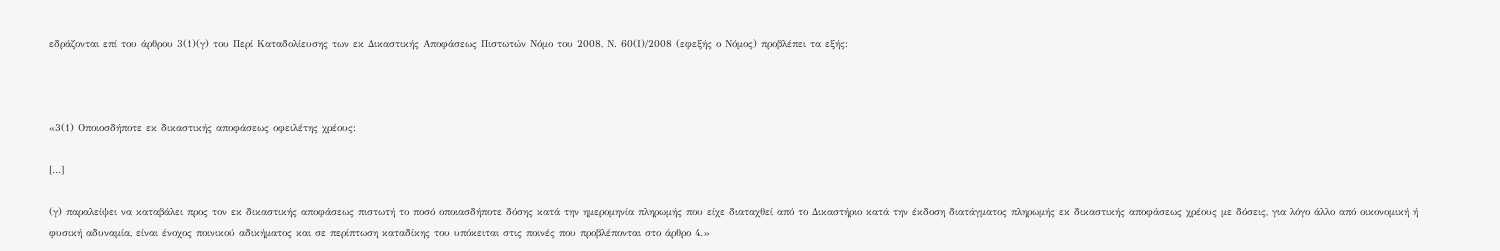εδράζονται επί του άρθρου 3(1)(γ) του Περί Καταδολίευσης των εκ Δικαστικής Αποφάσεως Πιστωτών Νόμο του 2008, Ν. 60(Ι)/2008 (εφεξής ο Νόμος) προβλέπει τα εξής:



«3(1) Οποιοσδήποτε εκ δικαστικής αποφάσεως οφειλέτης χρέους:

[…]

(γ) παραλείψει να καταβάλει προς τον εκ δικαστικής αποφάσεως πιστωτή το ποσό οποιασδήποτε δόσης κατά την ημερομηνία πληρωμής που είχε διαταχθεί από το Δικαστήριο κατά την έκδοση διατάγματος πληρωμής εκ δικαστικής αποφάσεως χρέους με δόσεις, για λόγο άλλο από οικονομική ή φυσική αδυναμία, είναι ένοχος ποινικού αδικήματος και σε περίπτωση καταδίκης του υπόκειται στις ποινές που προβλέπονται στο άρθρο 4.»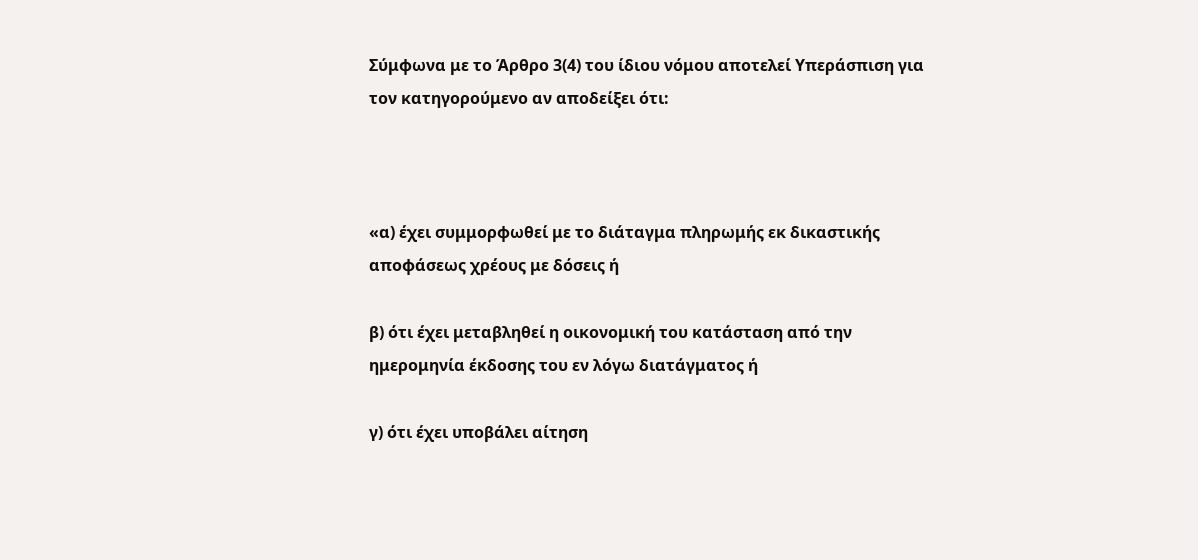Σύμφωνα με το Άρθρο 3(4) του ίδιου νόμου αποτελεί Υπεράσπιση για τον κατηγορούμενο αν αποδείξει ότι:



«α) έχει συμμορφωθεί με το διάταγμα πληρωμής εκ δικαστικής αποφάσεως χρέους με δόσεις ή

β) ότι έχει μεταβληθεί η οικονομική του κατάσταση από την ημερομηνία έκδοσης του εν λόγω διατάγματος ή

γ) ότι έχει υποβάλει αίτηση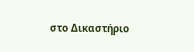στο Δικαστήριο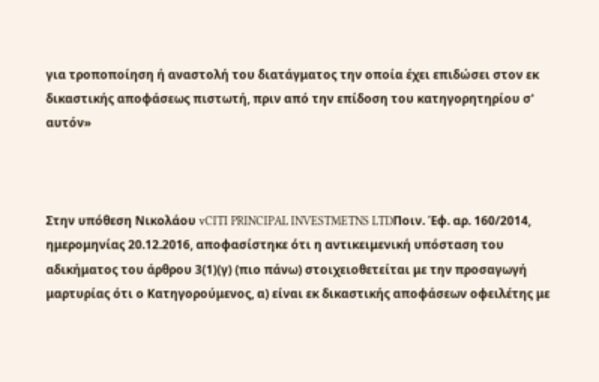για τροποποίηση ή αναστολή του διατάγματος την οποία έχει επιδώσει στον εκ δικαστικής αποφάσεως πιστωτή, πριν από την επίδοση του κατηγορητηρίου σ' αυτόν»



Στην υπόθεση Νικολάου vCITI PRINCIPAL INVESTMETNS LTDΠοιν. Έφ. αρ. 160/2014, ημερομηνίας 20.12.2016, αποφασίστηκε ότι η αντικειμενική υπόσταση του αδικήματος του άρθρου 3(1)(γ) (πιο πάνω) στοιχειοθετείται με την προσαγωγή μαρτυρίας ότι ο Κατηγορούμενος, α) είναι εκ δικαστικής αποφάσεων οφειλέτης με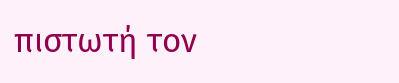πιστωτή τον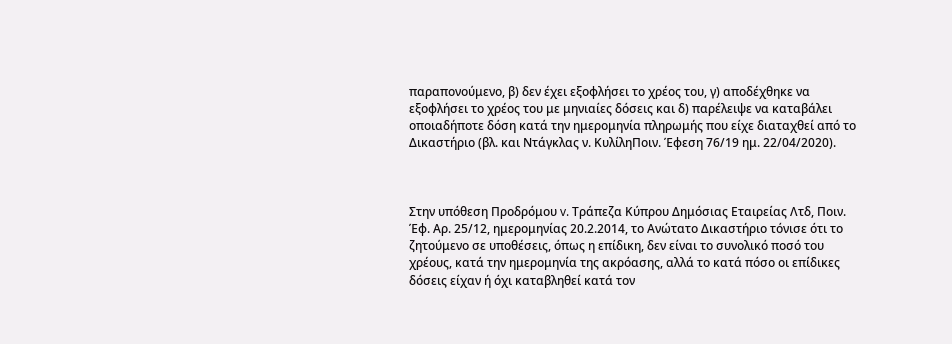παραπονούμενο, β) δεν έχει εξοφλήσει το χρέος του, γ) αποδέχθηκε να εξοφλήσει το χρέος του με μηνιαίες δόσεις και δ) παρέλειψε να καταβάλει οποιαδήποτε δόση κατά την ημερομηνία πληρωμής που είχε διαταχθεί από το Δικαστήριο (βλ. και Ντάγκλας ν. ΚυλίληΠοιν. Έφεση 76/19 ημ. 22/04/2020).



Στην υπόθεση Προδρόμου v. Τράπεζα Κύπρου Δημόσιας Εταιρείας Λτδ, Ποιν. Έφ. Αρ. 25/12, ημερομηνίας 20.2.2014, το Ανώτατο Δικαστήριο τόνισε ότι το ζητούμενο σε υποθέσεις, όπως η επίδικη, δεν είναι το συνολικό ποσό του χρέους, κατά την ημερομηνία της ακρόασης, αλλά το κατά πόσο οι επίδικες δόσεις είχαν ή όχι καταβληθεί κατά τον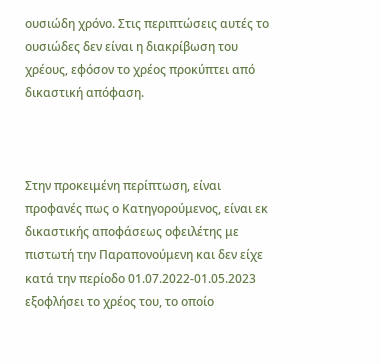ουσιώδη χρόνο. Στις περιπτώσεις αυτές το ουσιώδες δεν είναι η διακρίβωση του χρέους, εφόσον το χρέος προκύπτει από δικαστική απόφαση.



Στην προκειμένη περίπτωση, είναι προφανές πως ο Κατηγορούμενος, είναι εκ δικαστικής αποφάσεως οφειλέτης με πιστωτή την Παραπονούμενη και δεν είχε κατά την περίοδο 01.07.2022-01.05.2023 εξοφλήσει το χρέος του, το οποίο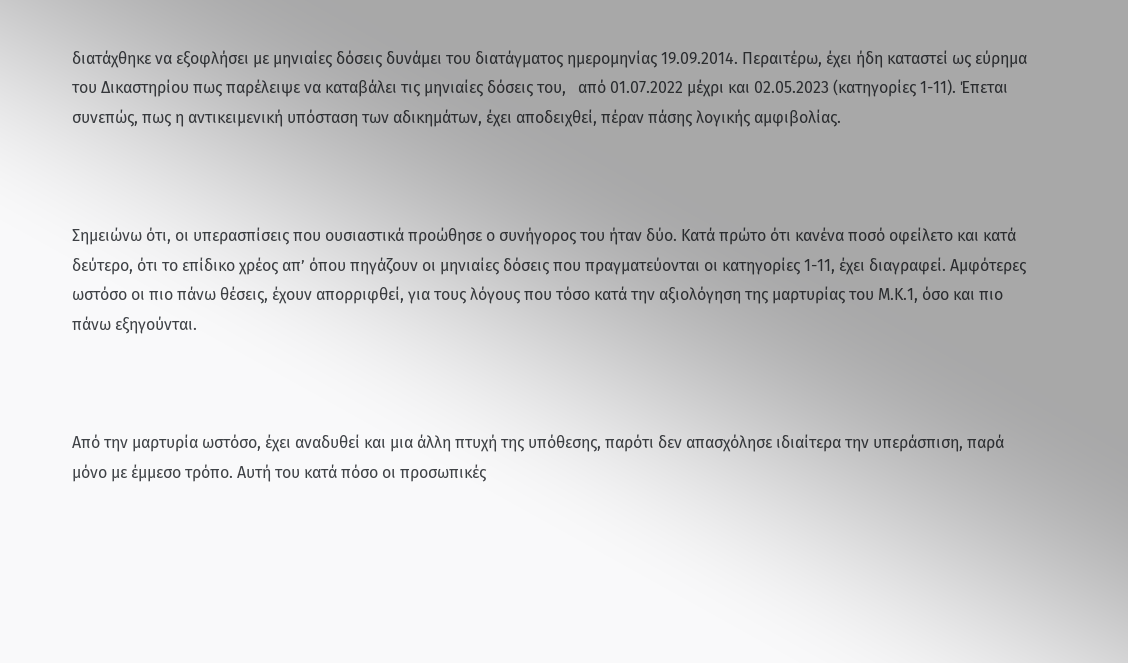διατάχθηκε να εξοφλήσει με μηνιαίες δόσεις δυνάμει του διατάγματος ημερομηνίας 19.09.2014. Περαιτέρω, έχει ήδη καταστεί ως εύρημα του Δικαστηρίου πως παρέλειψε να καταβάλει τις μηνιαίες δόσεις του,   από 01.07.2022 μέχρι και 02.05.2023 (κατηγορίες 1-11). Έπεται συνεπώς, πως η αντικειμενική υπόσταση των αδικημάτων, έχει αποδειχθεί, πέραν πάσης λογικής αμφιβολίας.



Σημειώνω ότι, οι υπερασπίσεις που ουσιαστικά προώθησε ο συνήγορος του ήταν δύο. Κατά πρώτο ότι κανένα ποσό οφείλετο και κατά δεύτερο, ότι το επίδικο χρέος απ’ όπου πηγάζουν οι μηνιαίες δόσεις που πραγματεύονται οι κατηγορίες 1-11, έχει διαγραφεί. Αμφότερες ωστόσο οι πιο πάνω θέσεις, έχουν απορριφθεί, για τους λόγους που τόσο κατά την αξιολόγηση της μαρτυρίας του Μ.Κ.1, όσο και πιο πάνω εξηγούνται.



Από την μαρτυρία ωστόσο, έχει αναδυθεί και μια άλλη πτυχή της υπόθεσης, παρότι δεν απασχόλησε ιδιαίτερα την υπεράσπιση, παρά μόνο με έμμεσο τρόπο. Αυτή του κατά πόσο οι προσωπικές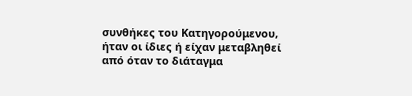συνθήκες του Κατηγορούμενου, ήταν οι ίδιες ή είχαν μεταβληθεί από όταν το διάταγμα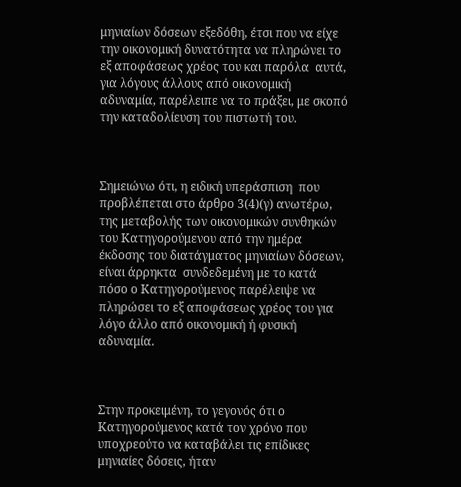μηνιαίων δόσεων εξεδόθη, έτσι που να είχε την οικονομική δυνατότητα να πληρώνει το εξ αποφάσεως χρέος του και παρόλα  αυτά, για λόγους άλλους από οικονομική αδυναμία, παρέλειπε να το πράξει, με σκοπό την καταδολίευση του πιστωτή του.



Σημειώνω ότι, η ειδική υπεράσπιση  που προβλέπεται στο άρθρο 3(4)(γ) ανωτέρω, της μεταβολής των οικονομικών συνθηκών του Κατηγορούμενου από την ημέρα έκδοσης του διατάγματος μηνιαίων δόσεων, είναι άρρηκτα  συνδεδεμένη με το κατά πόσο ο Κατηγορούμενος παρέλειψε να πληρώσει το εξ αποφάσεως χρέος του για λόγο άλλο από οικονομική ή φυσική αδυναμία.



Στην προκειμένη, το γεγονός ότι ο Κατηγορούμενος κατά τον χρόνο που υποχρεούτο να καταβάλει τις επίδικες μηνιαίες δόσεις, ήταν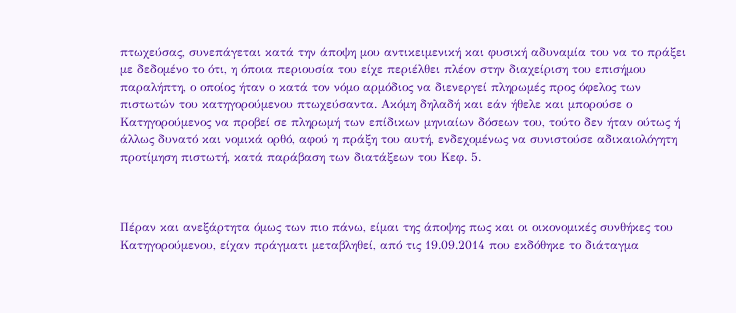πτωχεύσας, συνεπάγεται κατά την άποψη μου αντικειμενική και φυσική αδυναμία του να το πράξει με δεδομένο το ότι, η όποια περιουσία του είχε περιέλθει πλέον στην διαχείριση του επισήμου παραλήπτη, ο οποίος ήταν ο κατά τον νόμο αρμόδιος να διενεργεί πληρωμές προς όφελος των πιστωτών του κατηγορούμενου πτωχεύσαντα. Ακόμη δηλαδή και εάν ήθελε και μπορούσε ο Κατηγορούμενος να προβεί σε πληρωμή των επίδικων μηνιαίων δόσεων του, τούτο δεν ήταν ούτως ή άλλως δυνατό και νομικά ορθό, αφού η πράξη του αυτή, ενδεχομένως να συνιστούσε αδικαιολόγητη προτίμηση πιστωτή, κατά παράβαση των διατάξεων του Κεφ. 5.



Πέραν και ανεξάρτητα όμως των πιο πάνω, είμαι της άποψης πως και οι οικονομικές συνθήκες του Κατηγορούμενου, είχαν πράγματι μεταβληθεί, από τις 19.09.2014 που εκδόθηκε το διάταγμα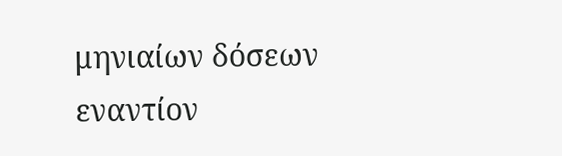μηνιαίων δόσεων εναντίον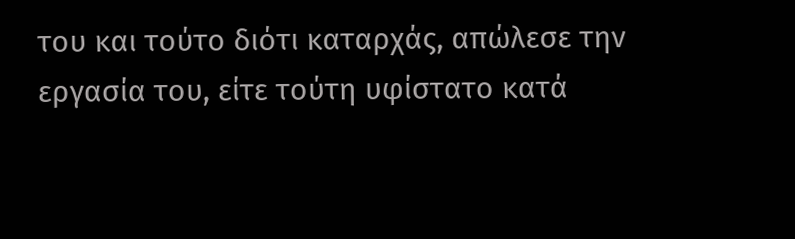του και τούτο διότι καταρχάς, απώλεσε την εργασία του, είτε τούτη υφίστατο κατά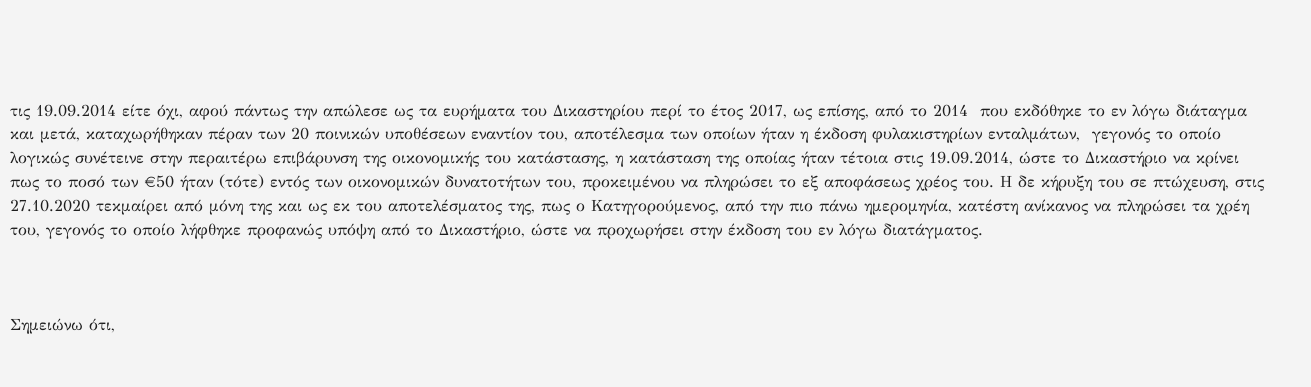τις 19.09.2014 είτε όχι, αφού πάντως την απώλεσε ως τα ευρήματα του Δικαστηρίου περί το έτος 2017, ως επίσης, από το 2014  που εκδόθηκε το εν λόγω διάταγμα και μετά, καταχωρήθηκαν πέραν των 20 ποινικών υποθέσεων εναντίον του, αποτέλεσμα των οποίων ήταν η έκδοση φυλακιστηρίων ενταλμάτων,  γεγονός το οποίο λογικώς συνέτεινε στην περαιτέρω επιβάρυνση της οικονομικής του κατάστασης, η κατάσταση της οποίας ήταν τέτοια στις 19.09.2014, ώστε το Δικαστήριο να κρίνει πως το ποσό των €50 ήταν (τότε) εντός των οικονομικών δυνατοτήτων του, προκειμένου να πληρώσει το εξ αποφάσεως χρέος του. Η δε κήρυξη του σε πτώχευση, στις 27.10.2020 τεκμαίρει από μόνη της και ως εκ του αποτελέσματος της, πως ο Κατηγορούμενος, από την πιο πάνω ημερομηνία, κατέστη ανίκανος να πληρώσει τα χρέη του, γεγονός το οποίο λήφθηκε προφανώς υπόψη από το Δικαστήριο, ώστε να προχωρήσει στην έκδοση του εν λόγω διατάγματος.



Σημειώνω ότι,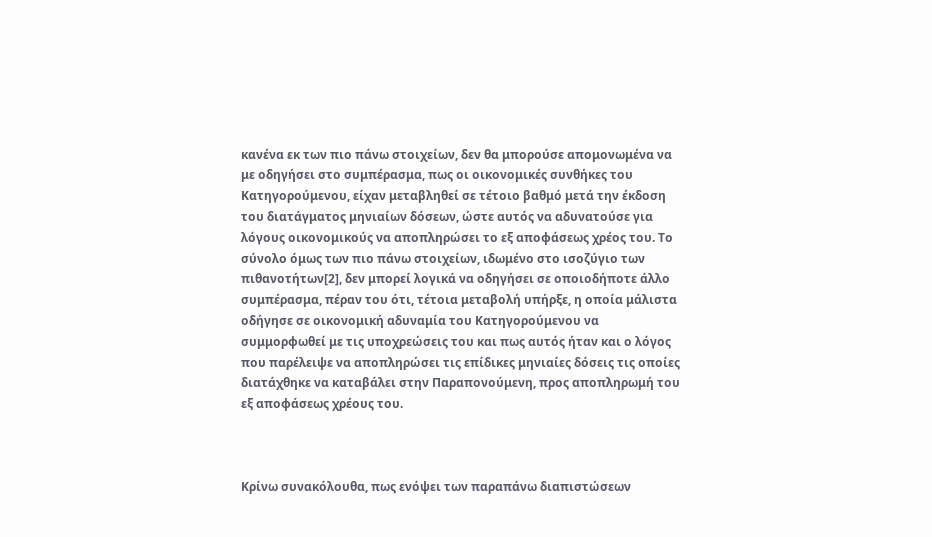κανένα εκ των πιο πάνω στοιχείων, δεν θα μπορούσε απομονωμένα να με οδηγήσει στο συμπέρασμα, πως οι οικονομικές συνθήκες του Κατηγορούμενου, είχαν μεταβληθεί σε τέτοιο βαθμό μετά την έκδοση του διατάγματος μηνιαίων δόσεων, ώστε αυτός να αδυνατούσε για λόγους οικονομικούς να αποπληρώσει το εξ αποφάσεως χρέος του. Το σύνολο όμως των πιο πάνω στοιχείων, ιδωμένο στο ισοζύγιο των πιθανοτήτων[2], δεν μπορεί λογικά να οδηγήσει σε οποιοδήποτε άλλο συμπέρασμα, πέραν του ότι, τέτοια μεταβολή υπήρξε, η οποία μάλιστα οδήγησε σε οικονομική αδυναμία του Κατηγορούμενου να συμμορφωθεί με τις υποχρεώσεις του και πως αυτός ήταν και ο λόγος που παρέλειψε να αποπληρώσει τις επίδικες μηνιαίες δόσεις τις οποίες διατάχθηκε να καταβάλει στην Παραπονούμενη, προς αποπληρωμή του εξ αποφάσεως χρέους του.



Κρίνω συνακόλουθα, πως ενόψει των παραπάνω διαπιστώσεων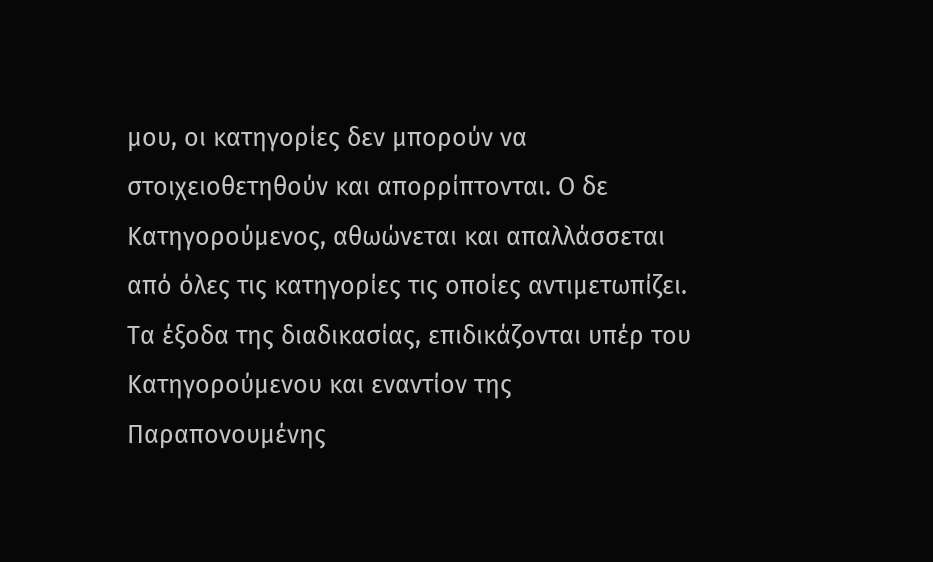μου, οι κατηγορίες δεν μπορούν να στοιχειοθετηθούν και απορρίπτονται. Ο δε Κατηγορούμενος, αθωώνεται και απαλλάσσεται από όλες τις κατηγορίες τις οποίες αντιμετωπίζει. Τα έξοδα της διαδικασίας, επιδικάζονται υπέρ του Κατηγορούμενου και εναντίον της Παραπονουμένης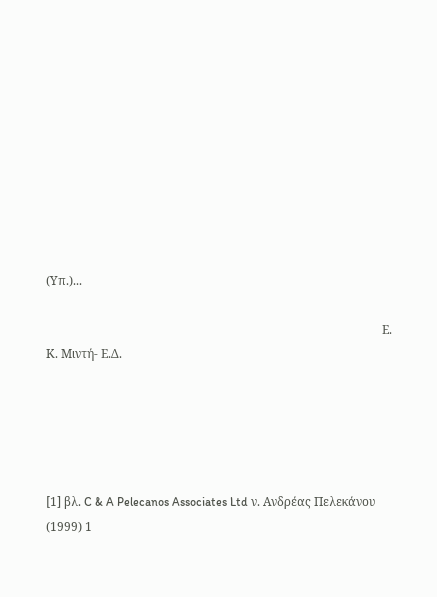(Υπ.)...

                                                                                                                Ε. Κ. Μιντή- Ε.Δ.





[1] βλ. C & A Pelecanos Associates Ltd ν. Ανδρέας Πελεκάνου (1999) 1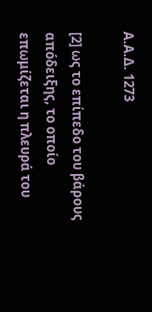Α.Α.Δ. 1273

[2] ως το επίπεδο του βάρους απόδειξης, το οποίο επωμίζεται η πλευρά του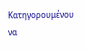Κατηγορουμένου να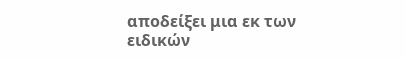αποδείξει μια εκ των ειδικών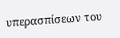υπερασπίσεων του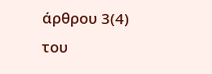άρθρου 3(4) του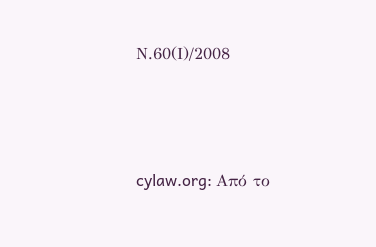Ν.60(Ι)/2008




cylaw.org: Από το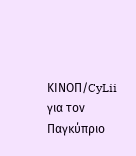ΚΙΝOΠ/CyLii για τον Παγκύπριο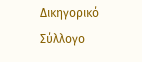Δικηγορικό Σύλλογο